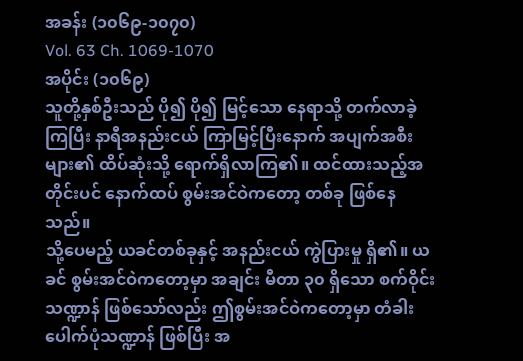အခန်း (၁၀၆၉-၁၀၇၀)
Vol. 63 Ch. 1069-1070
အပိုင်း (၁၀၆၉)
သူတို့နှစ်ဦးသည် ပို၍ ပို၍ မြင့်သော နေရာသို့ တက်လာခဲ့ကြပြီး နာရီအနည်းငယ် ကြာမြင့်ပြီးနောက် အပျက်အစီးများ၏ ထိပ်ဆုံးသို့ ရောက်ရှိလာကြ၏။ ထင်ထားသည့်အတိုင်းပင် နောက်ထပ် စွမ်းအင်ဝဲကတော့ တစ်ခု ဖြစ်နေသည်။
သို့ပေမည့် ယခင်တစ်ခုနှင့် အနည်းငယ် ကွဲပြားမှု ရှိ၏။ ယခင် စွမ်းအင်ဝဲကတော့မှာ အချင်း မီတာ ၃၀ ရှိသော စက်ဝိုင်းသဏ္ဍာန် ဖြစ်သော်လည်း ဤစွမ်းအင်ဝဲကတော့မှာ တံခါးပေါက်ပုံသဏ္ဍာန် ဖြစ်ပြီး အ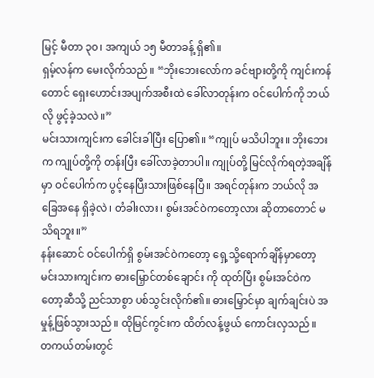မြင့် မီတာ ၃၀၊ အကျယ် ၁၅ မီတာခန့် ရှိ၏။
ရှမ့်လန်က မေးလိုက်သည်။ “ဘိုးဘေးလော်က ခင်ဗျားတို့ကို ကျင်းကန်တောင် ရှေးဟောင်းအပျက်အစီးထဲ ခေါ်လာတုန်းက ဝင်ပေါက်ကို ဘယ်လို ဖွင့်ခဲ့သလဲ။”
မင်းသားကျင်းက ခေါင်းခါပြီး ပြော၏။ “ကျုပ် မသိပါဘူး။ ဘိုးဘေးက ကျုပ်တို့ကို တန်းပြီး ခေါ်လာခဲ့တာပါ။ ကျုပ်တို့ မြင်လိုက်ရတဲ့အချိန်မှာ ဝင်ပေါက်က ပွင့်နေပြီးသားဖြစ်နေပြီ။ အရင်တုန်းက ဘယ်လို အခြေအနေ ရှိခဲ့လဲ၊ တံခါးလား၊ စွမ်းအင်ဝဲကတော့လား ဆိုတာတောင် မသိရဘူး။”
နန်းဆောင် ဝင်ပေါက်ရှိ စွမ်းအင်ဝဲကတော့ ရှေ့သို့ရောက်ချိန်မှာတော့ မင်းသားကျင်းက ဓားမြှောင်တစ်ချောင်း ကို ထုတ်ပြီး စွမ်းအင်ဝဲကတော့ဆီသို့ ညင်သာစွာ ပစ်သွင်းလိုက်၏။ ဓားမြှောင်မှာ ချက်ချင်းပဲ အမှုန့်ဖြစ်သွားသည်။ ထိုမြင်ကွင်းက ထိတ်လန့်ဖွယ် ကောင်းလှသည်။
တကယ်တမ်းတွင်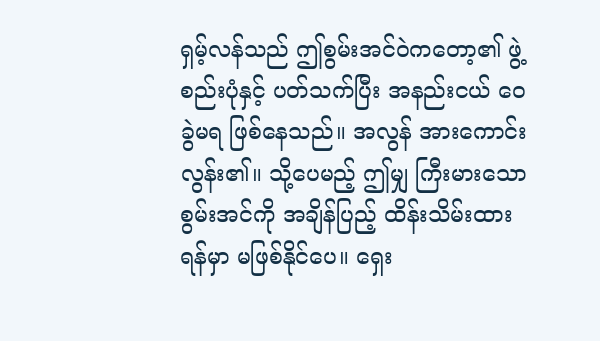ရှမ့်လန်သည် ဤစွမ်းအင်ဝဲကတော့၏ ဖွဲ့စည်းပုံနှင့် ပတ်သက်ပြီး အနည်းငယ် ဝေခွဲမရ ဖြစ်နေသည်။ အလွန် အားကောင်းလွန်း၏။ သို့ပေမည့် ဤမျှ ကြီးမားသော စွမ်းအင်ကို အချိန်ပြည့် ထိန်းသိမ်းထားရန်မှာ မဖြစ်နိုင်ပေ။ ရှေး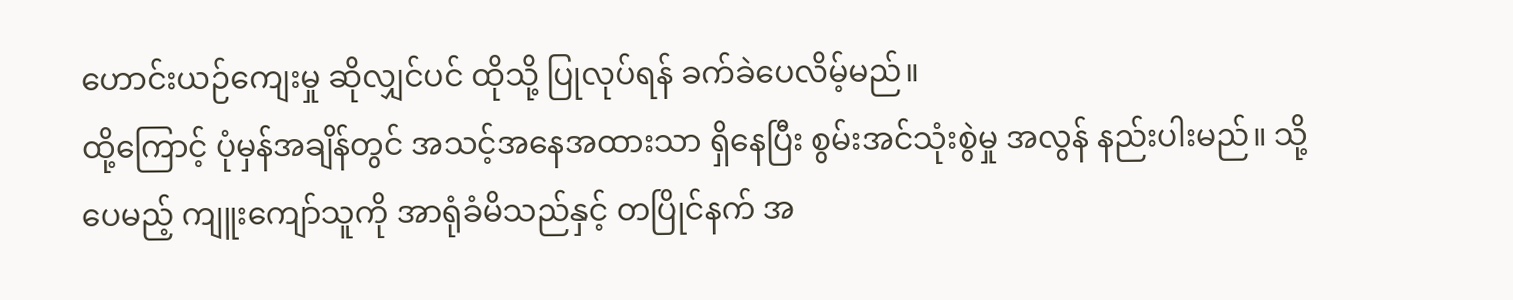ဟောင်းယဉ်ကျေးမှု ဆိုလျှင်ပင် ထိုသို့ ပြုလုပ်ရန် ခက်ခဲပေလိမ့်မည်။
ထို့ကြောင့် ပုံမှန်အချိန်တွင် အသင့်အနေအထားသာ ရှိနေပြီး စွမ်းအင်သုံးစွဲမှု အလွန် နည်းပါးမည်။ သို့ပေမည့် ကျူးကျော်သူကို အာရုံခံမိသည်နှင့် တပြိုင်နက် အ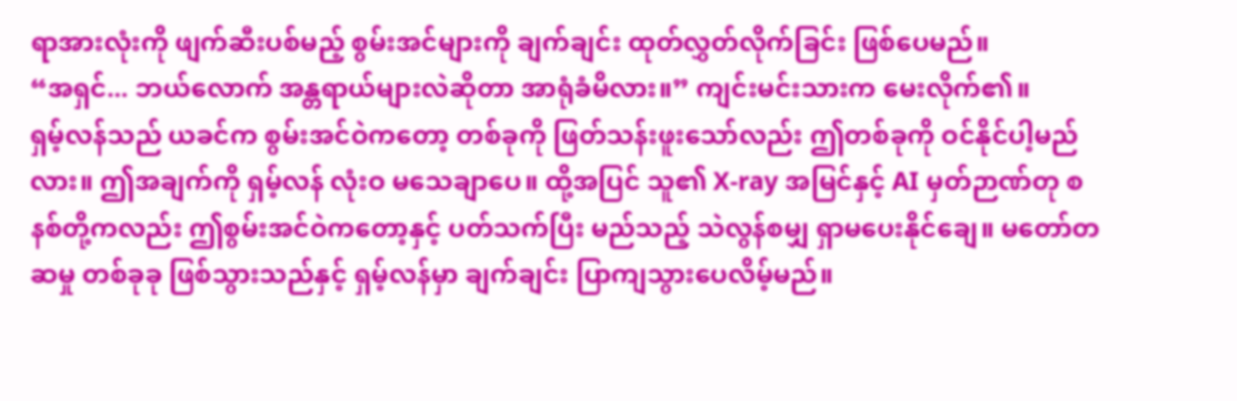ရာအားလုံးကို ဖျက်ဆီးပစ်မည့် စွမ်းအင်များကို ချက်ချင်း ထုတ်လွှတ်လိုက်ခြင်း ဖြစ်ပေမည်။
“အရှင်... ဘယ်လောက် အန္တရာယ်များလဲဆိုတာ အာရုံခံမိလား။” ကျင်းမင်းသားက မေးလိုက်၏။
ရှမ့်လန်သည် ယခင်က စွမ်းအင်ဝဲကတော့ တစ်ခုကို ဖြတ်သန်းဖူးသော်လည်း ဤတစ်ခုကို ဝင်နိုင်ပါ့မည်လား။ ဤအချက်ကို ရှမ့်လန် လုံးဝ မသေချာပေ။ ထို့အပြင် သူ၏ X-ray အမြင်နှင့် AI မှတ်ဉာဏ်တု စနစ်တို့ကလည်း ဤစွမ်းအင်ဝဲကတော့နှင့် ပတ်သက်ပြီး မည်သည့် သဲလွန်စမျှ ရှာမပေးနိုင်ချေ။ မတော်တဆမှု တစ်ခုခု ဖြစ်သွားသည်နှင့် ရှမ့်လန်မှာ ချက်ချင်း ပြာကျသွားပေလိမ့်မည်။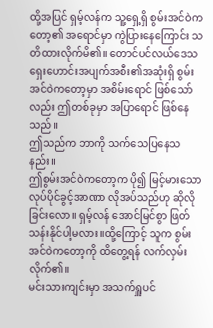ထို့အပြင် ရှမ့်လန်က သူ့ရှေ့ရှိ စွမ်းအင်ဝဲကတော့၏ အရောင်မှာ ကွဲပြားနေကြောင်း သတိထားလိုက်မိ၏။ တောင်ပင်လယ်ဒေသ ရှေးဟောင်းအပျက်အစီး၏အဆုံးရှိ စွမ်းအင်ဝဲကတော့မှာ အစိမ်းရောင် ဖြစ်သော်လည်း ဤတစ်ခုမှာ အပြာရောင် ဖြစ်နေသည်။
ဤသည်က ဘာကို သက်သေပြနေသနည်း။
ဤစွမ်းအင်ဝဲကတော့က ပို၍ မြင့်မားသော လုပ်ပိုင်ခွင့်အာဏာ လိုအပ်သည်ဟု ဆိုလိုခြင်းလော။ ရှမ့်လန် အောင်မြင်စွာ ဖြတ်သန်းနိုင်ပါ့မလား။ထို့ကြောင့် သူက စွမ်းအင်ဝဲကတော့ကို ထိတွေ့ရန် လက်လှမ်းလိုက်၏။
မင်းသားကျင်းမှာ အသက်ရှူပင်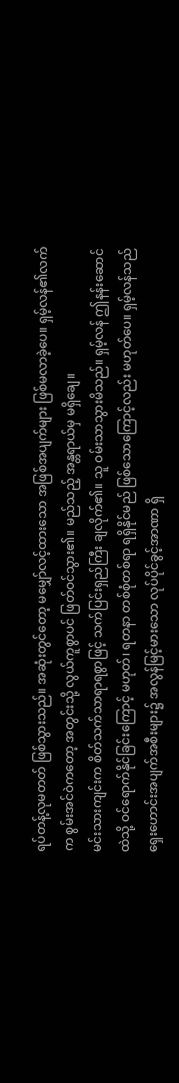ရပ်တန့်လုမတတ် ဖြစ်သွားသည်။ အဆုံးတွင်တော့ မမျှော်လင့်ထားသော အဖြစ်အပျက်များ ဖြစ်မလာခဲ့ပေ။ ရှမ့်လန်၏လက်က စွမ်းအင်ဝဲကတော့ အတွင်းသို့ လွယ်ကူစွာပင် ဖြတ်ဝင်သွား၏။ မည်သည့် အန္တရာယ်မှ မရှိချေ။
မင်းသားကျင်းက စိတ်သက်သာရာရစွာဖြင့် သက်ပြင်းရှည်ကြီး ချလိုက်၏။ သူ ဝမ်းသာသွားမိသည်။ ရှမ့်လန် ဤနန်းဆောင်ထဲသို့ ဝင်ရောက်နိုင်ခြင်းကြောင့် မဟုတ်၊ ရတနာ တစ်စုံတစ်ရာ ရရှိနိုင်မည် ဖြစ်သောကြောင့်လည်း မဟုတ်ပေ။ ရှမ့်လန်သည် ရှေးဟောင်းအပျက်အစီးများ၌ အလွန်မြင့်မားသော လုပ်ပိုင်ခွင့်အာဏာ ရှိ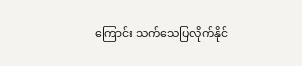ကြောင်း သက်သေပြလိုက်နိုင်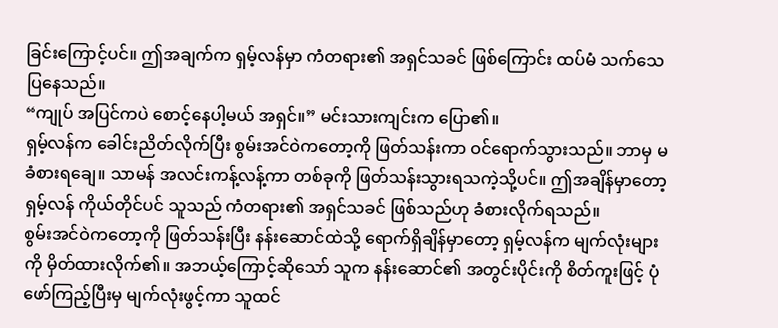ခြင်းကြောင့်ပင်။ ဤအချက်က ရှမ့်လန်မှာ ကံတရား၏ အရှင်သခင် ဖြစ်ကြောင်း ထပ်မံ သက်သေပြနေသည်။
“ကျုပ် အပြင်ကပဲ စောင့်နေပါ့မယ် အရှင်။” မင်းသားကျင်းက ပြော၏။
ရှမ့်လန်က ခေါင်းညိတ်လိုက်ပြီး စွမ်းအင်ဝဲကတော့ကို ဖြတ်သန်းကာ ဝင်ရောက်သွားသည်။ ဘာမှ မခံစားရချေ။ သာမန် အလင်းကန့်လန့်ကာ တစ်ခုကို ဖြတ်သန်းသွားရသကဲ့သို့ပင်။ ဤအချိန်မှာတော့ ရှမ့်လန် ကိုယ်တိုင်ပင် သူသည် ကံတရား၏ အရှင်သခင် ဖြစ်သည်ဟု ခံစားလိုက်ရသည်။
စွမ်းအင်ဝဲကတော့ကို ဖြတ်သန်းပြီး နန်းဆောင်ထဲသို့ ရောက်ရှိချိန်မှာတော့ ရှမ့်လန်က မျက်လုံးများကို မှိတ်ထားလိုက်၏။ အဘယ့်ကြောင့်ဆိုသော် သူက နန်းဆောင်၏ အတွင်းပိုင်းကို စိတ်ကူးဖြင့် ပုံဖော်ကြည့်ပြီးမှ မျက်လုံးဖွင့်ကာ သူထင်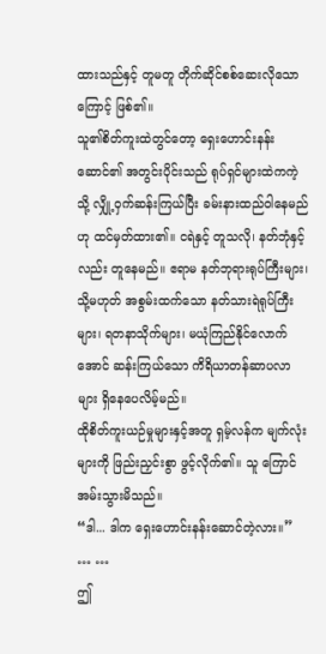ထားသည်နှင့် တူမတူ တိုက်ဆိုင်စစ်ဆေးလိုသောကြောင့် ဖြစ်၏။
သူ၏စိတ်ကူးထဲတွင်တော့ ရှေးဟောင်းနန်းဆောင်၏ အတွင်းပိုင်းသည် ရုပ်ရှင်များထဲကကဲ့သို့ လျှို့ဝှက်ဆန်းကြယ်ပြီး ခမ်းနားထည်ဝါနေမည်ဟု ထင်မှတ်ထား၏။ ငရဲနှင့် တူသလို၊ နတ်ဘုံနှင့်လည်း တူနေမည်။ ဧရာမ နတ်ဘုရားရုပ်ကြီးများ၊ သို့မဟုတ် အစွမ်းထက်သော နတ်သားရဲရုပ်ကြီးများ၊ ရတနာသိုက်များ၊ မယုံကြည်နိုင်လောက်အောင် ဆန်းကြယ်သော ကိရိယာတန်ဆာပလာများ ရှိနေပေလိမ့်မည်။
ထိုစိတ်ကူးယဉ်မှုများနှင့်အတူ ရှမ့်လန်က မျက်လုံးများကို ဖြည်းညှင်းစွာ ဖွင့်လိုက်၏။ သူ ကြောင်အမ်းသွားမိသည်။
“ဒါ... ဒါက ရှေးဟောင်းနန်းဆောင်တဲ့လား။”
… …
ဤ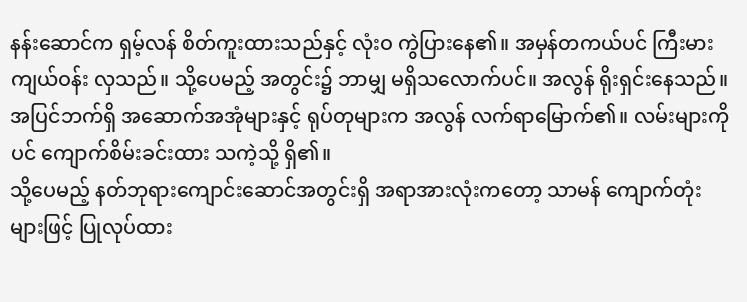နန်းဆောင်က ရှမ့်လန် စိတ်ကူးထားသည်နှင့် လုံးဝ ကွဲပြားနေ၏။ အမှန်တကယ်ပင် ကြီးမားကျယ်ဝန်း လှသည်။ သို့ပေမည့် အတွင်း၌ ဘာမျှ မရှိသလောက်ပင်။ အလွန် ရိုးရှင်းနေသည်။ အပြင်ဘက်ရှိ အဆောက်အအုံများနှင့် ရုပ်တုများက အလွန် လက်ရာမြောက်၏။ လမ်းများကိုပင် ကျောက်စိမ်းခင်းထား သကဲ့သို့ ရှိ၏။
သို့ပေမည့် နတ်ဘုရားကျောင်းဆောင်အတွင်းရှိ အရာအားလုံးကတော့ သာမန် ကျောက်တုံးများဖြင့် ပြုလုပ်ထား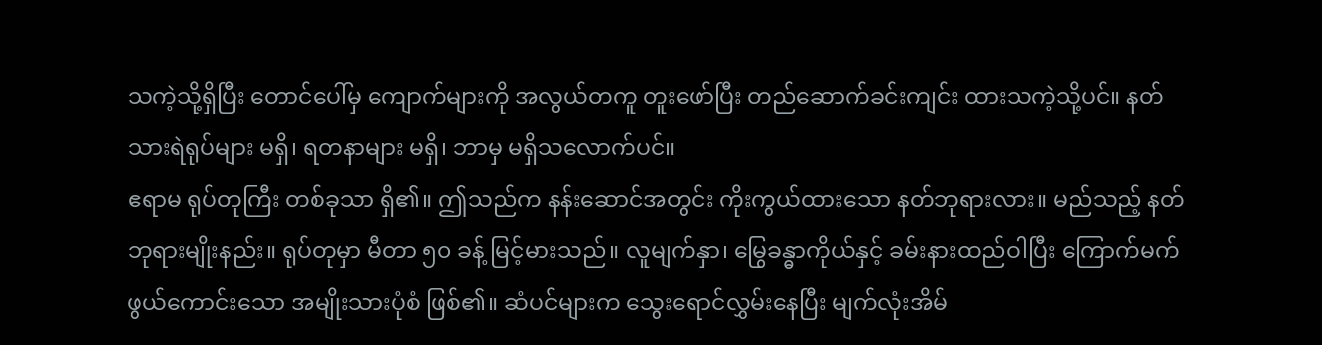သကဲ့သို့ရှိပြီး တောင်ပေါ်မှ ကျောက်များကို အလွယ်တကူ တူးဖော်ပြီး တည်ဆောက်ခင်းကျင်း ထားသကဲ့သို့ပင်။ နတ်သားရဲရုပ်များ မရှိ၊ ရတနာများ မရှိ၊ ဘာမှ မရှိသလောက်ပင်။
ဧရာမ ရုပ်တုကြီး တစ်ခုသာ ရှိ၏။ ဤသည်က နန်းဆောင်အတွင်း ကိုးကွယ်ထားသော နတ်ဘုရားလား။ မည်သည့် နတ်ဘုရားမျိုးနည်း။ ရုပ်တုမှာ မီတာ ၅၀ ခန့် မြင့်မားသည်။ လူမျက်နှာ၊ မြွေခန္ဓာကိုယ်နှင့် ခမ်းနားထည်ဝါပြီး ကြောက်မက်ဖွယ်ကောင်းသော အမျိုးသားပုံစံ ဖြစ်၏။ ဆံပင်များက သွေးရောင်လွှမ်းနေပြီး မျက်လုံးအိမ်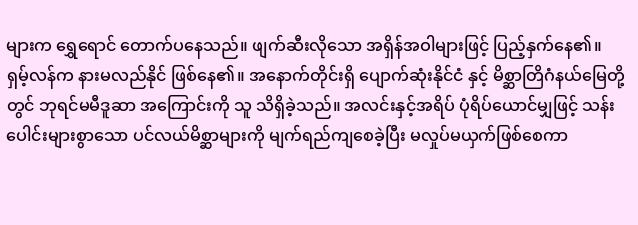များက ရွှေရောင် တောက်ပနေသည်။ ဖျက်ဆီးလိုသော အရှိန်အဝါများဖြင့် ပြည့်နှက်နေ၏။
ရှမ့်လန်က နားမလည်နိုင် ဖြစ်နေ၏။ အနောက်တိုင်းရှိ ပျောက်ဆုံးနိုင်ငံ နှင့် မိစ္ဆာတြိဂံနယ်မြေတို့တွင် ဘုရင်မမီဒူဆာ အကြောင်းကို သူ သိရှိခဲ့သည်။ အလင်းနှင့်အရိပ် ပုံရိပ်ယောင်မျှဖြင့် သန်းပေါင်းများစွာသော ပင်လယ်မိစ္ဆာများကို မျက်ရည်ကျစေခဲ့ပြီး မလှုပ်မယှက်ဖြစ်စေကာ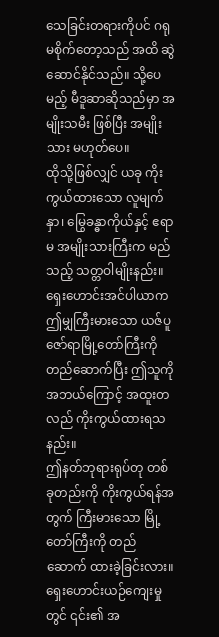သေခြင်းတရားကိုပင် ဂရုမစိုက်တော့သည် အထိ ဆွဲဆောင်နိုင်သည်။ သို့ပေမည့် မီဒူဆာဆိုသည်မှာ အမျိုးသမီး ဖြစ်ပြီး အမျိုးသား မဟုတ်ပေ။
ထိုသို့ဖြစ်လျှင် ယခု ကိုးကွယ်ထားသော လူမျက်နှာ၊ မြွေခန္ဓာကိုယ်နှင့် ဧရာမ အမျိုးသားကြီးက မည်သည့် သတ္တဝါမျိုးနည်း။ ရှေးဟောင်းအင်ပါယာက ဤမျှကြီးမားသော ယဇ်ပူဇော်ရာမြို့တော်ကြီးကို တည်ဆောက်ပြီး ဤသူကို အဘယ်ကြောင့် အထူးတလည် ကိုးကွယ်ထားရသနည်း။
ဤနတ်ဘုရားရုပ်တု တစ်ခုတည်းကို ကိုးကွယ်ရန်အတွက် ကြီးမားသော မြို့တော်ကြီးကို တည်ဆောက် ထားခဲ့ခြင်းလား။ ရှေးဟောင်းယဉ်ကျေးမှုတွင် ၎င်း၏ အ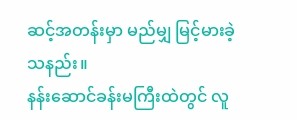ဆင့်အတန်းမှာ မည်မျှ မြင့်မားခဲ့သနည်း။
နန်းဆောင်ခန်းမကြီးထဲတွင် လူ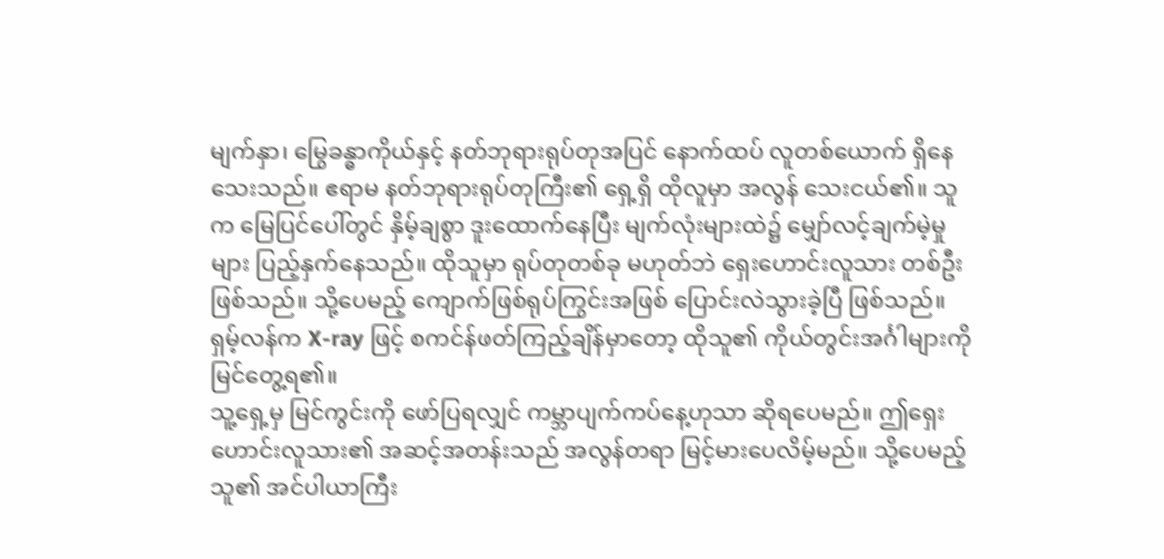မျက်နှာ၊ မြွေခန္ဓာကိုယ်နှင့် နတ်ဘုရားရုပ်တုအပြင် နောက်ထပ် လူတစ်ယောက် ရှိနေသေးသည်။ ဧရာမ နတ်ဘုရားရုပ်တုကြီး၏ ရှေ့ရှိ ထိုလူမှာ အလွန် သေးငယ်၏။ သူက မြေပြင်ပေါ်တွင် နှိမ့်ချစွာ ဒူးထောက်နေပြီး မျက်လုံးများထဲ၌ မျှော်လင့်ချက်မဲ့မှုများ ပြည့်နှက်နေသည်။ ထိုသူမှာ ရုပ်တုတစ်ခု မဟုတ်ဘဲ ရှေးဟောင်းလူသား တစ်ဦး ဖြစ်သည်။ သို့ပေမည့် ကျောက်ဖြစ်ရုပ်ကြွင်းအဖြစ် ပြောင်းလဲသွားခဲ့ပြီ ဖြစ်သည်။
ရှမ့်လန်က X-ray ဖြင့် စကင်န်ဖတ်ကြည့်ချိန်မှာတော့ ထိုသူ၏ ကိုယ်တွင်းအင်္ဂါများကို မြင်တွေ့ရ၏။
သူ့ရှေ့မှ မြင်ကွင်းကို ဖော်ပြရလျှင် ကမ္ဘာပျက်ကပ်နေ့ဟုသာ ဆိုရပေမည်။ ဤရှေးဟောင်းလူသား၏ အဆင့်အတန်းသည် အလွန်တရာ မြင့်မားပေလိမ့်မည်။ သို့ပေမည့် သူ၏ အင်ပါယာကြီး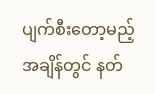ပျက်စီးတော့မည့် အချိန်တွင် နတ်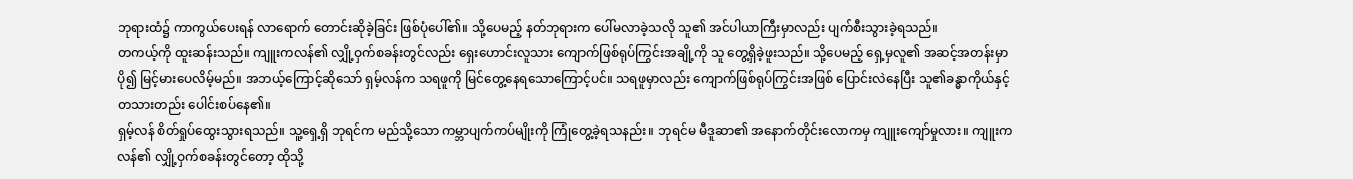ဘုရားထံ၌ ကာကွယ်ပေးရန် လာရောက် တောင်းဆိုခဲ့ခြင်း ဖြစ်ပုံပေါ်၏။ သို့ပေမည့် နတ်ဘုရားက ပေါ်မလာခဲ့သလို သူ၏ အင်ပါယာကြီးမှာလည်း ပျက်စီးသွားခဲ့ရသည်။
တကယ့်ကို ထူးဆန်းသည်။ ကျူးကလန်၏ လျှို့ဝှက်စခန်းတွင်လည်း ရှေးဟောင်းလူသား ကျောက်ဖြစ်ရုပ်ကြွင်းအချို့ကို သူ တွေ့ရှိခဲ့ဖူးသည်။ သို့ပေမည့် ရှေ့မှလူ၏ အဆင့်အတန်းမှာ ပို၍ မြင့်မားပေလိမ့်မည်။ အဘယ့်ကြောင့်ဆိုသော် ရှမ့်လန်က သရဖူကို မြင်တွေ့နေရသောကြောင့်ပင်။ သရဖူမှာလည်း ကျောက်ဖြစ်ရုပ်ကြွင်းအဖြစ် ပြောင်းလဲနေပြီး သူ၏ခန္ဓာကိုယ်နှင့် တသားတည်း ပေါင်းစပ်နေ၏။
ရှမ့်လန် စိတ်ရှုပ်ထွေးသွားရသည်။ သူ့ရှေ့ရှိ ဘုရင်က မည်သို့သော ကမ္ဘာပျက်ကပ်မျိုးကို ကြုံတွေ့ခဲ့ရသနည်း။ ဘုရင်မ မီဒူဆာ၏ အနောက်တိုင်းလောကမှ ကျူးကျော်မှုလား။ ကျူးကလန်၏ လျှို့ဝှက်စခန်းတွင်တော့ ထိုသို့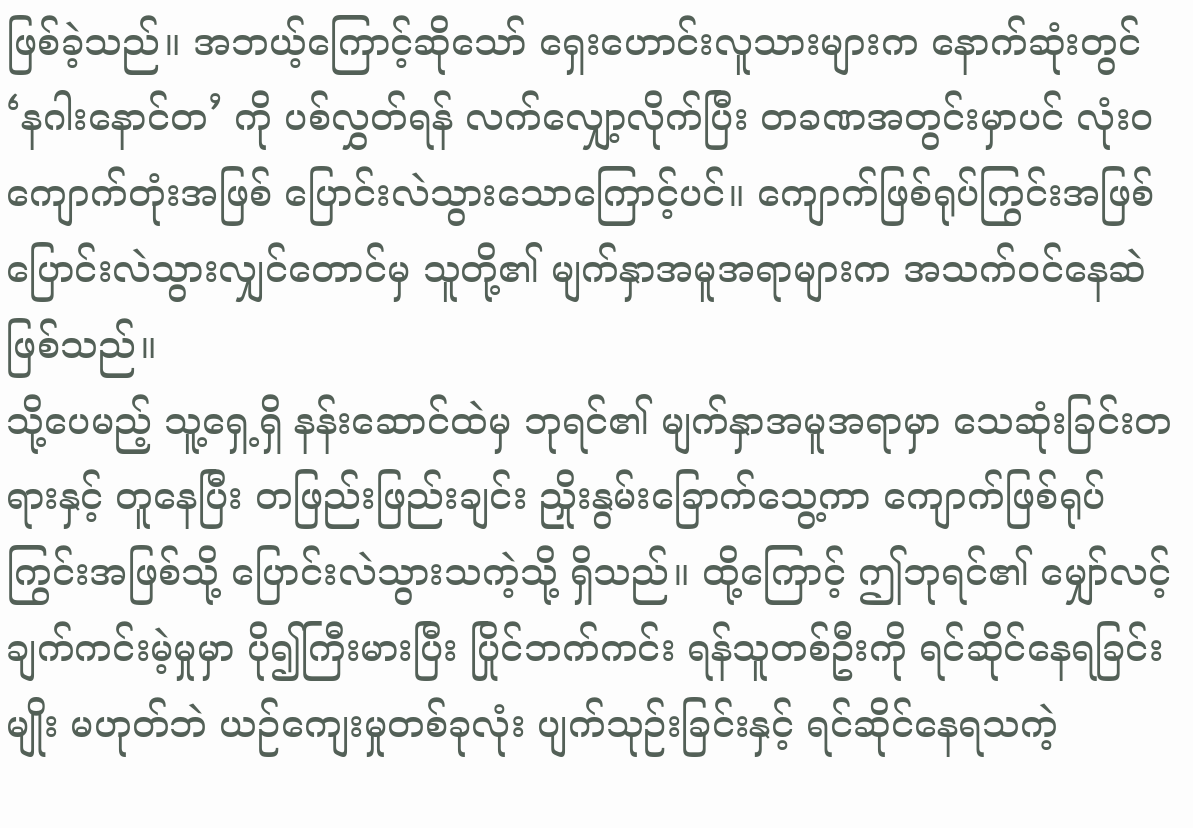ဖြစ်ခဲ့သည်။ အဘယ့်ကြောင့်ဆိုသော် ရှေးဟောင်းလူသားများက နောက်ဆုံးတွင် ‘နဂါးနောင်တ’ ကို ပစ်လွှတ်ရန် လက်လျှော့လိုက်ပြီး တခဏအတွင်းမှာပင် လုံးဝ ကျောက်တုံးအဖြစ် ပြောင်းလဲသွားသောကြောင့်ပင်။ ကျောက်ဖြစ်ရုပ်ကြွင်းအဖြစ် ပြောင်းလဲသွားလျှင်တောင်မှ သူတို့၏ မျက်နှာအမူအရာများက အသက်ဝင်နေဆဲ ဖြစ်သည်။
သို့ပေမည့် သူ့ရှေ့ရှိ နန်းဆောင်ထဲမှ ဘုရင်၏ မျက်နှာအမူအရာမှာ သေဆုံးခြင်းတရားနှင့် တူနေပြီး တဖြည်းဖြည်းချင်း ညှိုးနွမ်းခြောက်သွေ့ကာ ကျောက်ဖြစ်ရုပ်ကြွင်းအဖြစ်သို့ ပြောင်းလဲသွားသကဲ့သို့ ရှိသည်။ ထို့ကြောင့် ဤဘုရင်၏ မျှော်လင့်ချက်ကင်းမဲ့မှုမှာ ပို၍ကြီးမားပြီး ပြိုင်ဘက်ကင်း ရန်သူတစ်ဦးကို ရင်ဆိုင်နေရခြင်းမျိုး မဟုတ်ဘဲ ယဉ်ကျေးမှုတစ်ခုလုံး ပျက်သုဉ်းခြင်းနှင့် ရင်ဆိုင်နေရသကဲ့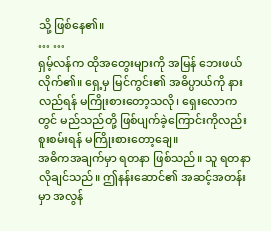သို့ ဖြစ်နေ၏။
… …
ရှမ့်လန်က ထိုအတွေးများကို အမြန် ဘေးဖယ်လိုက်၏။ ရှေ့မှ မြင်ကွင်း၏ အဓိပ္ပာယ်ကို နားလည်ရန် မကြိုးစားတော့သလို၊ ရှေးလောကတွင် မည်သည်တို့ ဖြစ်ပျက်ခဲ့ကြောင်းကိုလည်း စူးစမ်းရန် မကြိုးစားတော့ချေ။
အဓိကအချက်မှာ ရတနာ ဖြစ်သည်။ သူ ရတနာ လိုချင်သည်။ ဤနန်းဆောင်၏ အဆင့်အတန်းမှာ အလွန်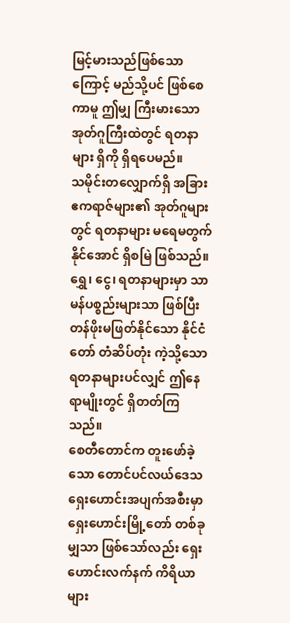မြင့်မားသည်ဖြစ်သောကြောင့် မည်သို့ပင် ဖြစ်စေကာမူ ဤမျှ ကြီးမားသော အုတ်ဂူကြီးထဲတွင် ရတနာများ ရှိကို ရှိရပေမည်။
သမိုင်းတလျှောက်ရှိ အခြားဧကရာဇ်များ၏ အုတ်ဂူများတွင် ရတနာများ မရေမတွက်နိုင်အောင် ရှိစမြဲ ဖြစ်သည်။ ရွှေ၊ ငွေ၊ ရတနာများမှာ သာမန်ပစ္စည်းများသာ ဖြစ်ပြီး တန်ဖိုးမဖြတ်နိုင်သော နိုင်ငံတော် တံဆိပ်တုံး ကဲ့သို့သော ရတနာများပင်လျှင် ဤနေရာမျိုးတွင် ရှိတတ်ကြသည်။
စေတီတောင်က တူးဖော်ခဲ့သော တောင်ပင်လယ်ဒေသ ရှေးဟောင်းအပျက်အစီးမှာ ရှေးဟောင်းမြို့တော် တစ်ခုမျှသာ ဖြစ်သော်လည်း ရှေးဟောင်းလက်နက် ကိရိယာများ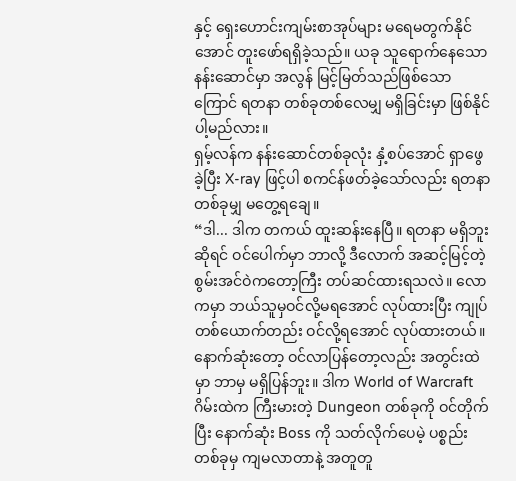နှင့် ရှေးဟောင်းကျမ်းစာအုပ်များ မရေမတွက်နိုင်အောင် တူးဖော်ရရှိခဲ့သည်။ ယခု သူရောက်နေသော နန်းဆောင်မှာ အလွန် မြင့်မြတ်သည်ဖြစ်သောကြောင် ရတနာ တစ်ခုတစ်လေမျှ မရှိခြင်းမှာ ဖြစ်နိုင်ပါ့မည်လား။
ရှမ့်လန်က နန်းဆောင်တစ်ခုလုံး နှံ့စပ်အောင် ရှာဖွေခဲ့ပြီး X-ray ဖြင့်ပါ စကင်န်ဖတ်ခဲ့သော်လည်း ရတနာ တစ်ခုမျှ မတွေ့ရချေ။
“ဒါ... ဒါက တကယ် ထူးဆန်းနေပြီ။ ရတနာ မရှိဘူးဆိုရင် ဝင်ပေါက်မှာ ဘာလို့ ဒီလောက် အဆင့်မြင့်တဲ့ စွမ်းအင်ဝဲကတော့ကြီး တပ်ဆင်ထားရသလဲ။ လောကမှာ ဘယ်သူမှဝင်လို့မရအောင် လုပ်ထားပြီး ကျုပ် တစ်ယောက်တည်း ဝင်လို့ရအောင် လုပ်ထားတယ်။ နောက်ဆုံးတော့ ဝင်လာပြန်တော့လည်း အတွင်းထဲမှာ ဘာမှ မရှိပြန်ဘူး။ ဒါက World of Warcraft ဂိမ်းထဲက ကြီးမားတဲ့ Dungeon တစ်ခုကို ဝင်တိုက်ပြီး နောက်ဆုံး Boss ကို သတ်လိုက်ပေမဲ့ ပစ္စည်းတစ်ခုမှ ကျမလာတာနဲ့ အတူတူ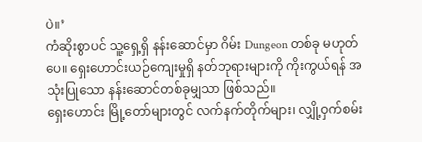ပဲ။’
ကံဆိုးစွာပင် သူ့ရှေ့ရှိ နန်းဆောင်မှာ ဂိမ်း Dungeon တစ်ခု မဟုတ်ပေ။ ရှေးဟောင်းယဉ်ကျေးမှုရှိ နတ်ဘုရားများကို ကိုးကွယ်ရန် အသုံးပြုသော နန်းဆောင်တစ်ခုမျှသာ ဖြစ်သည်။
ရှေးဟောင်း မြို့တော်များတွင် လက်နက်တိုက်များ၊ လျှို့ဝှက်စမ်း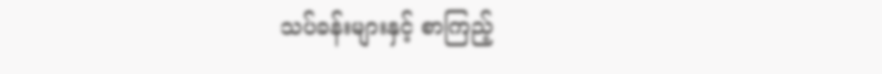သပ်ခန်းများနှင့် စာကြည့်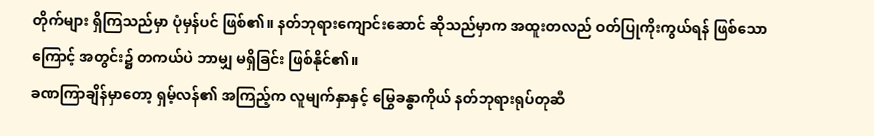တိုက်များ ရှိကြသည်မှာ ပုံမှန်ပင် ဖြစ်၏။ နတ်ဘုရားကျောင်းဆောင် ဆိုသည်မှာက အထူးတလည် ဝတ်ပြုကိုးကွယ်ရန် ဖြစ်သောကြောင့် အတွင်း၌ တကယ်ပဲ ဘာမျှ မရှိခြင်း ဖြစ်နိုင်၏။
ခဏကြာချိန်မှာတော့ ရှမ့်လန်၏ အကြည့်က လူမျက်နှာနှင့် မြွေခန္ဓာကိုယ် နတ်ဘုရားရုပ်တုဆီ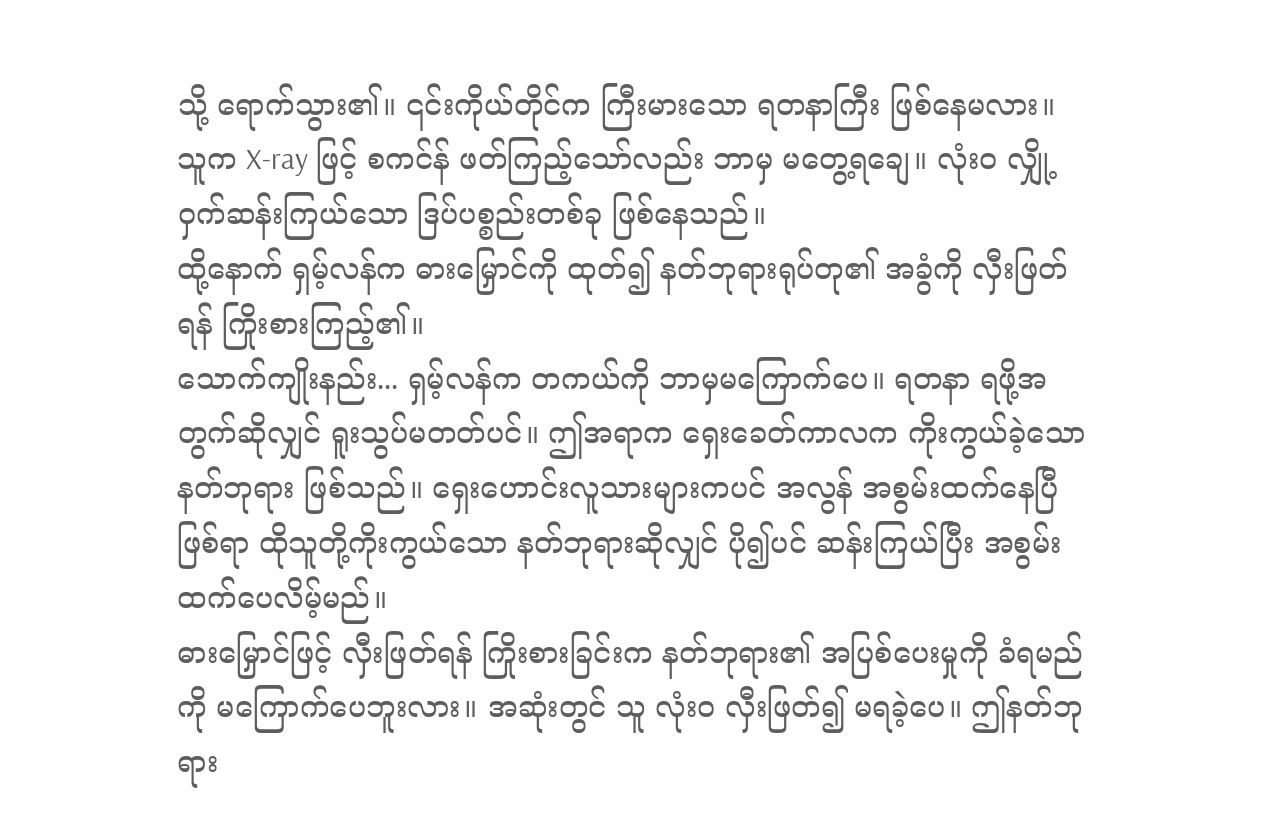သို့ ရောက်သွား၏။ ၎င်းကိုယ်တိုင်က ကြီးမားသော ရတနာကြီး ဖြစ်နေမလား။ သူက X-ray ဖြင့် စကင်န် ဖတ်ကြည့်သော်လည်း ဘာမှ မတွေ့ရချေ။ လုံးဝ လျှို့ဝှက်ဆန်းကြယ်သော ဒြပ်ပစ္စည်းတစ်ခု ဖြစ်နေသည်။
ထို့နောက် ရှမ့်လန်က ဓားမြှောင်ကို ထုတ်၍ နတ်ဘုရားရုပ်တု၏ အခွံကို လှီးဖြတ်ရန် ကြိုးစားကြည့်၏။
သောက်ကျိုးနည်း... ရှမ့်လန်က တကယ်ကို ဘာမှမကြောက်ပေ။ ရတနာ ရဖို့အတွက်ဆိုလျှင် ရူးသွပ်မတတ်ပင်။ ဤအရာက ရှေးခေတ်ကာလက ကိုးကွယ်ခဲ့သော နတ်ဘုရား ဖြစ်သည်။ ရှေးဟောင်းလူသားများကပင် အလွန် အစွမ်းထက်နေပြီ ဖြစ်ရာ ထိုသူတို့ကိုးကွယ်သော နတ်ဘုရားဆိုလျှင် ပို၍ပင် ဆန်းကြယ်ပြီး အစွမ်းထက်ပေလိမ့်မည်။
ဓားမြှောင်ဖြင့် လှီးဖြတ်ရန် ကြိုးစားခြင်းက နတ်ဘုရား၏ အပြစ်ပေးမှုကို ခံရမည်ကို မကြောက်ပေဘူးလား။ အဆုံးတွင် သူ လုံးဝ လှီးဖြတ်၍ မရခဲ့ပေ။ ဤနတ်ဘုရား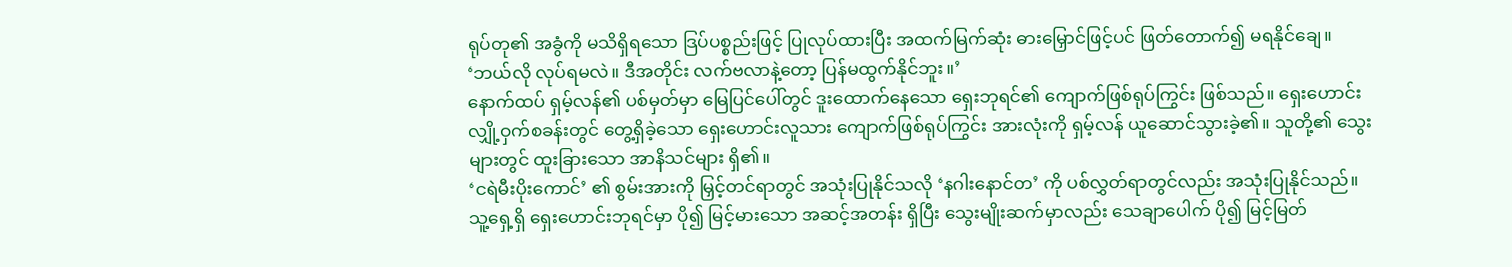ရုပ်တု၏ အခွံကို မသိရှိရသော ဒြပ်ပစ္စည်းဖြင့် ပြုလုပ်ထားပြီး အထက်မြက်ဆုံး ဓားမြှောင်ဖြင့်ပင် ဖြတ်တောက်၍ မရနိုင်ချေ။
‘ဘယ်လို လုပ်ရမလဲ။ ဒီအတိုင်း လက်ဗလာနဲ့တော့ ပြန်မထွက်နိုင်ဘူး။’
နောက်ထပ် ရှမ့်လန်၏ ပစ်မှတ်မှာ မြေပြင်ပေါ်တွင် ဒူးထောက်နေသော ရှေးဘုရင်၏ ကျောက်ဖြစ်ရုပ်ကြွင်း ဖြစ်သည်။ ရှေးဟောင်းလျှို့ဝှက်စခန်းတွင် တွေ့ရှိခဲ့သော ရှေးဟောင်းလူသား ကျောက်ဖြစ်ရုပ်ကြွင်း အားလုံးကို ရှမ့်လန် ယူဆောင်သွားခဲ့၏။ သူတို့၏ သွေးများတွင် ထူးခြားသော အာနိသင်များ ရှိ၏။
‘ငရဲမီးပိုးကောင်’ ၏ စွမ်းအားကို မြှင့်တင်ရာတွင် အသုံးပြုနိုင်သလို ‘နဂါးနောင်တ’ ကို ပစ်လွှတ်ရာတွင်လည်း အသုံးပြုနိုင်သည်။
သူ့ရှေ့ရှိ ရှေးဟောင်းဘုရင်မှာ ပို၍ မြင့်မားသော အဆင့်အတန်း ရှိပြီး သွေးမျိုးဆက်မှာလည်း သေချာပေါက် ပို၍ မြင့်မြတ်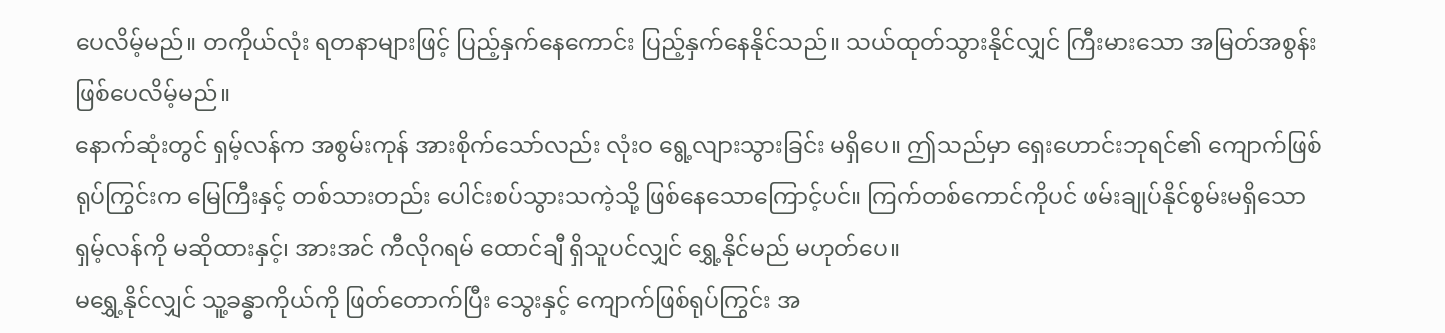ပေလိမ့်မည်။ တကိုယ်လုံး ရတနာများဖြင့် ပြည့်နှက်နေကောင်း ပြည့်နှက်နေနိုင်သည်။ သယ်ထုတ်သွားနိုင်လျှင် ကြီးမားသော အမြတ်အစွန်း ဖြစ်ပေလိမ့်မည်။
နောက်ဆုံးတွင် ရှမ့်လန်က အစွမ်းကုန် အားစိုက်သော်လည်း လုံးဝ ရွေ့လျားသွားခြင်း မရှိပေ။ ဤသည်မှာ ရှေးဟောင်းဘုရင်၏ ကျောက်ဖြစ်ရုပ်ကြွင်းက မြေကြီးနှင့် တစ်သားတည်း ပေါင်းစပ်သွားသကဲ့သို့ ဖြစ်နေသောကြောင့်ပင်။ ကြက်တစ်ကောင်ကိုပင် ဖမ်းချုပ်နိုင်စွမ်းမရှိသော ရှမ့်လန်ကို မဆိုထားနှင့်၊ အားအင် ကီလိုဂရမ် ထောင်ချီ ရှိသူပင်လျှင် ရွှေ့နိုင်မည် မဟုတ်ပေ။
မရွှေ့နိုင်လျှင် သူ့ခန္ဓာကိုယ်ကို ဖြတ်တောက်ပြီး သွေးနှင့် ကျောက်ဖြစ်ရုပ်ကြွင်း အ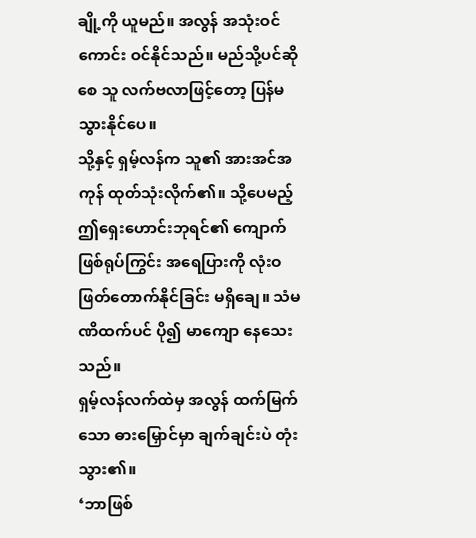ချို့ကို ယူမည်။ အလွန် အသုံးဝင်ကောင်း ဝင်နိုင်သည်။ မည်သို့ပင်ဆိုစေ သူ လက်ဗလာဖြင့်တော့ ပြန်မသွားနိုင်ပေ။
သို့နှင့် ရှမ့်လန်က သူ၏ အားအင်အကုန် ထုတ်သုံးလိုက်၏။ သို့ပေမည့် ဤရှေးဟောင်းဘုရင်၏ ကျောက်ဖြစ်ရုပ်ကြွင်း အရေပြားကို လုံးဝ ဖြတ်တောက်နိုင်ခြင်း မရှိချေ။ သံမဏိထက်ပင် ပို၍ မာကျော နေသေးသည်။
ရှမ့်လန်လက်ထဲမှ အလွန် ထက်မြက်သော ဓားမြှောင်မှာ ချက်ချင်းပဲ တုံးသွား၏။
‘ဘာဖြစ်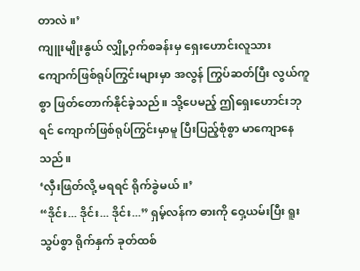တာလဲ။’
ကျူးမျိုးနွယ် လျှို့ဝှက်စခန်းမှ ရှေးဟောင်းလူသား ကျောက်ဖြစ်ရုပ်ကြွင်းများမှာ အလွန် ကြွပ်ဆတ်ပြီး လွယ်ကူစွာ ဖြတ်တောက်နိုင်ခဲ့သည်။ သို့ပေမည့် ဤရှေးဟောင်းဘုရင် ကျောက်ဖြစ်ရုပ်ကြွင်းမှာမူ ပြီးပြည့်စုံစွာ မာကျောနေသည်။
‘လှီးဖြတ်လို့ မရရင် ရိုက်ခွဲမယ်။’
“ဒိုင်း... ဒိုင်း... ဒိုင်း...” ရှမ့်လန်က ဓားကို ဝှေ့ယမ်းပြီး ရူးသွပ်စွာ ရိုက်နှက် ခုတ်ထစ်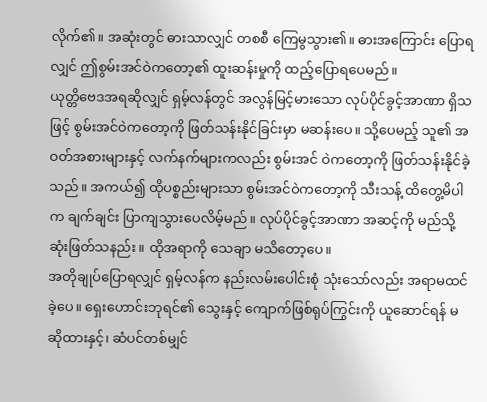လိုက်၏။ အဆုံးတွင် ဓားသာလျှင် တစစီ ကြေမွသွား၏။ ဓားအကြောင်း ပြောရလျှင် ဤစွမ်းအင်ဝဲကတော့၏ ထူးဆန်းမှုကို ထည့်ပြောရပေမည်။
ယုတ္တိဗေဒအရဆိုလျှင် ရှမ့်လန်တွင် အလွန်မြင့်မားသော လုပ်ပိုင်ခွင့်အာဏာ ရှိသဖြင့် စွမ်းအင်ဝဲကတော့ကို ဖြတ်သန်းနိုင်ခြင်းမှာ မဆန်းပေ။ သို့ပေမည့် သူ၏ အဝတ်အစားများနှင့် လက်နက်များကလည်း စွမ်းအင် ဝဲကတော့ကို ဖြတ်သန်းနိုင်ခဲ့သည်။ အကယ်၍ ထိုပစ္စည်းများသာ စွမ်းအင်ဝဲကတော့ကို သီးသန့် ထိတွေ့မိပါက ချက်ချင်း ပြာကျသွားပေလိမ့်မည်။ လုပ်ပိုင်ခွင့်အာဏာ အဆင့်ကို မည်သို့ ဆုံးဖြတ်သနည်း။ ထိုအရာကို သေချာ မသိတော့ပေ။
အတိုချုပ်ပြောရလျှင် ရှမ့်လန်က နည်းလမ်းပေါင်းစုံ သုံးသော်လည်း အရာမထင်ခဲ့ပေ။ ရှေးဟောင်းဘုရင်၏ သွေးနှင့် ကျောက်ဖြစ်ရုပ်ကြွင်းကို ယူဆောင်ရန် မဆိုထားနှင့်၊ ဆံပင်တစ်မျှင်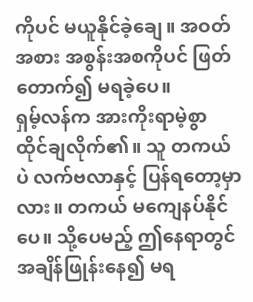ကိုပင် မယူနိုင်ခဲ့ချေ။ အဝတ်အစား အစွန်းအစကိုပင် ဖြတ်တောက်၍ မရခဲ့ပေ။
ရှမ့်လန်က အားကိုးရာမဲ့စွာ ထိုင်ချလိုက်၏။ သူ တကယ်ပဲ လက်ဗလာနှင့် ပြန်ရတော့မှာလား။ တကယ် မကျေနပ်နိုင်ပေ။ သို့ပေမည့် ဤနေရာတွင် အချိန်ဖြုန်းနေ၍ မရ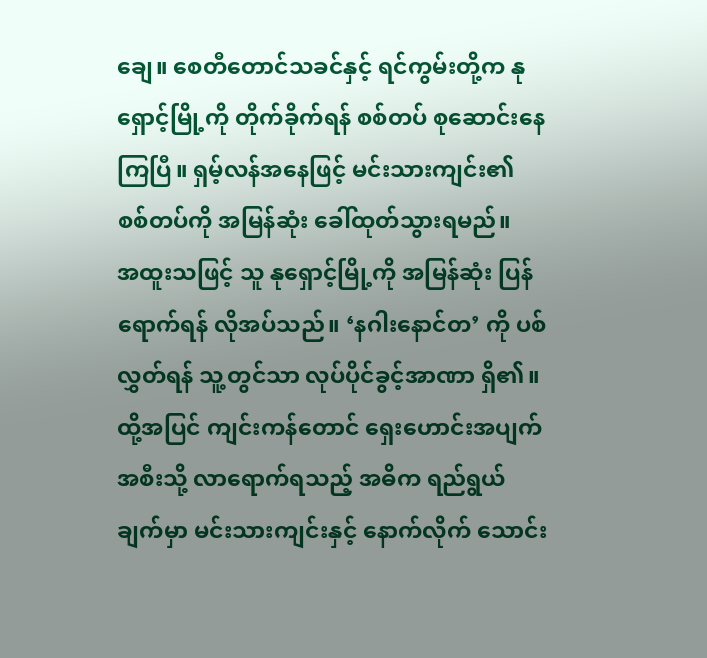ချေ။ စေတီတောင်သခင်နှင့် ရင်ကွမ်းတို့က နုရှောင့်မြို့ကို တိုက်ခိုက်ရန် စစ်တပ် စုဆောင်းနေကြပြီ။ ရှမ့်လန်အနေဖြင့် မင်းသားကျင်း၏ စစ်တပ်ကို အမြန်ဆုံး ခေါ်ထုတ်သွားရမည်။
အထူးသဖြင့် သူ နုရှောင့်မြို့ကို အမြန်ဆုံး ပြန်ရောက်ရန် လိုအပ်သည်။ ‘နဂါးနောင်တ’ ကို ပစ်လွှတ်ရန် သူ့တွင်သာ လုပ်ပိုင်ခွင့်အာဏာ ရှိ၏။
ထို့အပြင် ကျင်းကန်တောင် ရှေးဟောင်းအပျက်အစီးသို့ လာရောက်ရသည့် အဓိက ရည်ရွယ်ချက်မှာ မင်းသားကျင်းနှင့် နောက်လိုက် သောင်း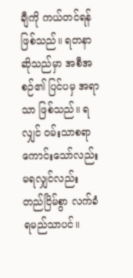ချီကို ကယ်တင်ရန် ဖြစ်သည်။ ရတနာ ဆိုသည်မှာ အစီအစဉ်၏ ပြင်ပမှ အရာသာ ဖြစ်သည်။ ရလျှင် ဝမ်းသာစရာကောင်းသော်လည်း မရလျှင်လည်း တည်ငြိမ်စွာ လက်ခံရမည်သာပင်။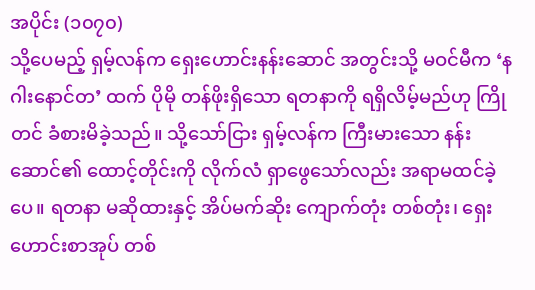အပိုင်း (၁၀၇၀)
သို့ပေမည့် ရှမ့်လန်က ရှေးဟောင်းနန်းဆောင် အတွင်းသို့ မဝင်မီက ‘နဂါးနောင်တ’ ထက် ပိုမို တန်ဖိုးရှိသော ရတနာကို ရရှိလိမ့်မည်ဟု ကြိုတင် ခံစားမိခဲ့သည်။ သို့သော်ငြား ရှမ့်လန်က ကြီးမားသော နန်းဆောင်၏ ထောင့်တိုင်းကို လိုက်လံ ရှာဖွေသော်လည်း အရာမထင်ခဲ့ပေ။ ရတနာ မဆိုထားနှင့် အိပ်မက်ဆိုး ကျောက်တုံး တစ်တုံး၊ ရှေးဟောင်းစာအုပ် တစ်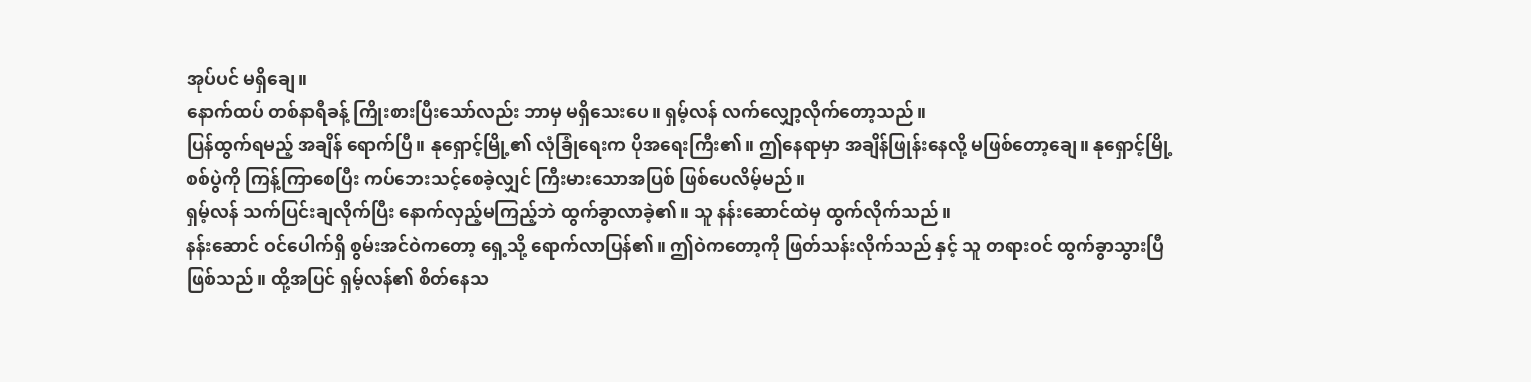အုပ်ပင် မရှိချေ။
နောက်ထပ် တစ်နာရီခန့် ကြိုးစားပြီးသော်လည်း ဘာမှ မရှိသေးပေ။ ရှမ့်လန် လက်လျှော့လိုက်တော့သည်။
ပြန်ထွက်ရမည့် အချိန် ရောက်ပြီ။ နုရှောင့်မြို့၏ လုံခြုံရေးက ပိုအရေးကြီး၏။ ဤနေရာမှာ အချိန်ဖြုန်းနေလို့ မဖြစ်တော့ချေ။ နုရှောင့်မြို့စစ်ပွဲကို ကြန့်ကြာစေပြီး ကပ်ဘေးသင့်စေခဲ့လျှင် ကြီးမားသောအပြစ် ဖြစ်ပေလိမ့်မည်။
ရှမ့်လန် သက်ပြင်းချလိုက်ပြီး နောက်လှည့်မကြည့်ဘဲ ထွက်ခွာလာခဲ့၏။ သူ နန်းဆောင်ထဲမှ ထွက်လိုက်သည်။
နန်းဆောင် ဝင်ပေါက်ရှိ စွမ်းအင်ဝဲကတော့ ရှေ့သို့ ရောက်လာပြန်၏။ ဤဝဲကတော့ကို ဖြတ်သန်းလိုက်သည် နှင့် သူ တရားဝင် ထွက်ခွာသွားပြီ ဖြစ်သည်။ ထို့အပြင် ရှမ့်လန်၏ စိတ်နေသ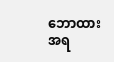ဘောထားအရ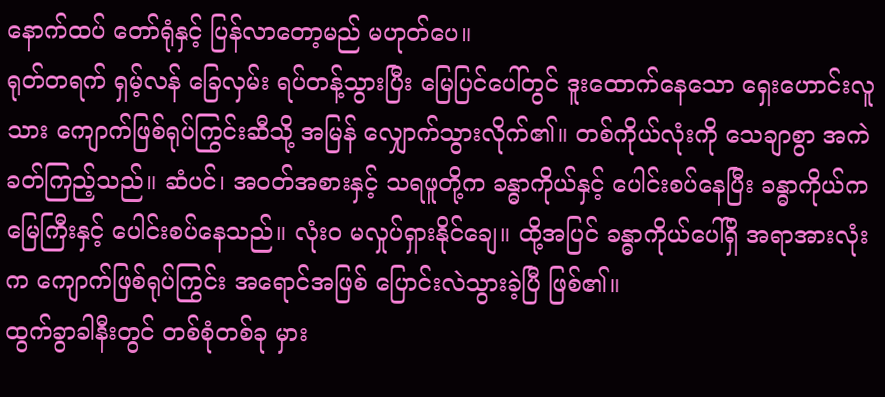နောက်ထပ် တော်ရုံနှင့် ပြန်လာတော့မည် မဟုတ်ပေ။
ရုတ်တရက် ရှမ့်လန် ခြေလှမ်း ရပ်တန့်သွားပြီး မြေပြင်ပေါ်တွင် ဒူးထောက်နေသော ရှေးဟောင်းလူသား ကျောက်ဖြစ်ရုပ်ကြွင်းဆီသို့ အမြန် လျှောက်သွားလိုက်၏။ တစ်ကိုယ်လုံးကို သေချာစွာ အကဲခတ်ကြည့်သည်။ ဆံပင်၊ အဝတ်အစားနှင့် သရဖူတို့က ခန္ဓာကိုယ်နှင့် ပေါင်းစပ်နေပြီး ခန္ဓာကိုယ်က မြေကြီးနှင့် ပေါင်းစပ်နေသည်။ လုံးဝ မလှုပ်ရှားနိုင်ချေ။ ထို့အပြင် ခန္ဓာကိုယ်ပေါ်ရှိ အရာအားလုံးက ကျောက်ဖြစ်ရုပ်ကြွင်း အရောင်အဖြစ် ပြောင်းလဲသွားခဲ့ပြီ ဖြစ်၏။
ထွက်ခွာခါနီးတွင် တစ်စုံတစ်ခု မှား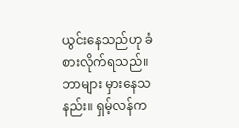ယွင်းနေသည်ဟု ခံစားလိုက်ရသည်။ ဘာများ မှားနေသနည်း။ ရှမ့်လန်က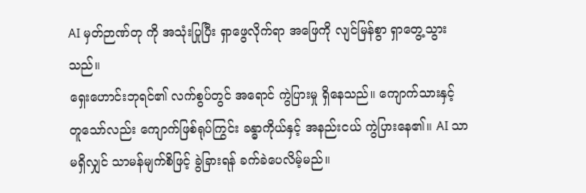AI မှတ်ဉာဏ်တု ကို အသုံးပြုပြီး ရှာဖွေလိုက်ရာ အဖြေကို လျင်မြန်စွာ ရှာတွေ့သွားသည်။
ရှေးဟောင်းဘုရင်၏ လက်စွပ်တွင် အရောင် ကွဲပြားမှု ရှိနေသည်။ ကျောက်သားနှင့် တူသော်လည်း ကျောက်ဖြစ်ရုပ်ကြွင်း ခန္ဓာကိုယ်နှင့် အနည်းငယ် ကွဲပြားနေ၏။ AI သာ မရှိလျှင် သာမန်မျက်စိဖြင့် ခွဲခြားရန် ခက်ခဲပေလိမ့်မည်။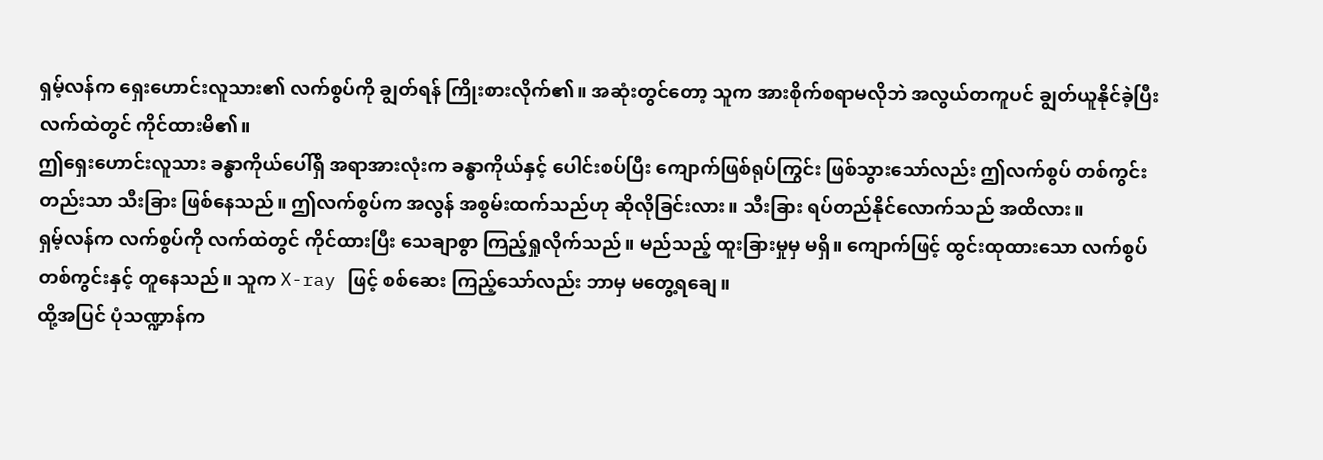ရှမ့်လန်က ရှေးဟောင်းလူသား၏ လက်စွပ်ကို ချွတ်ရန် ကြိုးစားလိုက်၏။ အဆုံးတွင်တော့ သူက အားစိုက်စရာမလိုဘဲ အလွယ်တကူပင် ချွတ်ယူနိုင်ခဲ့ပြီး လက်ထဲတွင် ကိုင်ထားမိ၏။
ဤရှေးဟောင်းလူသား ခန္ဓာကိုယ်ပေါ်ရှိ အရာအားလုံးက ခန္ဓာကိုယ်နှင့် ပေါင်းစပ်ပြီး ကျောက်ဖြစ်ရုပ်ကြွင်း ဖြစ်သွားသော်လည်း ဤလက်စွပ် တစ်ကွင်းတည်းသာ သီးခြား ဖြစ်နေသည်။ ဤလက်စွပ်က အလွန် အစွမ်းထက်သည်ဟု ဆိုလိုခြင်းလား။ သီးခြား ရပ်တည်နိုင်လောက်သည် အထိလား။
ရှမ့်လန်က လက်စွပ်ကို လက်ထဲတွင် ကိုင်ထားပြီး သေချာစွာ ကြည့်ရှုလိုက်သည်။ မည်သည့် ထူးခြားမှုမှ မရှိ။ ကျောက်ဖြင့် ထွင်းထုထားသော လက်စွပ်တစ်ကွင်းနှင့် တူနေသည်။ သူက X-ray ဖြင့် စစ်ဆေး ကြည့်သော်လည်း ဘာမှ မတွေ့ရချေ။
ထို့အပြင် ပုံသဏ္ဍာန်က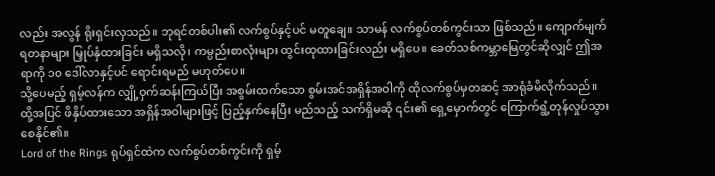လည်း အလွန် ရိုးရှင်းလှသည်။ ဘုရင်တစ်ပါး၏ လက်စွပ်နှင့်ပင် မတူချေ။ သာမန် လက်စွပ်တစ်ကွင်းသာ ဖြစ်သည်။ ကျောက်မျက်ရတနာများ မြှုပ်နှံထားခြင်း မရှိသလို၊ ကမ္ပည်းစာလုံးများ ထွင်းထုထားခြင်းလည်း မရှိပေ။ ခေတ်သစ်ကမ္ဘာမြေတွင်ဆိုလျှင် ဤအရာကို ၁၀ ဒေါ်လာနှင့်ပင် ရောင်းရမည် မဟုတ်ပေ။
သို့ပေမည့် ရှမ့်လန်က လျှို့ဝှက်ဆန်းကြယ်ပြီး အစွမ်းထက်သော စွမ်းအင်အရှိန်အဝါကို ထိုလက်စွပ်မှတဆင့် အာရုံခံမိလိုက်သည်။ ထို့အပြင် ဖိနှိပ်ထားသော အရှိန်အဝါများဖြင့် ပြည့်နှက်နေပြီး မည်သည့် သက်ရှိမဆို ၎င်း၏ ရှေ့မှောက်တွင် ကြောက်ရွံ့တုန်လှုပ်သွားစေနိုင်၏။
Lord of the Rings ရုပ်ရှင်ထဲက လက်စွပ်တစ်ကွင်းကို ရှမ့်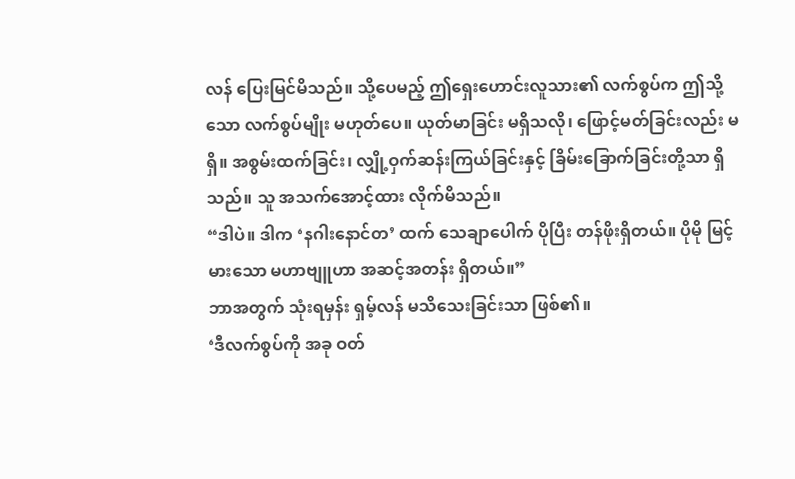လန် ပြေးမြင်မိသည်။ သို့ပေမည့် ဤရှေးဟောင်းလူသား၏ လက်စွပ်က ဤသို့သော လက်စွပ်မျိုး မဟုတ်ပေ။ ယုတ်မာခြင်း မရှိသလို၊ ဖြောင့်မတ်ခြင်းလည်း မရှိ။ အစွမ်းထက်ခြင်း၊ လျှို့ဝှက်ဆန်းကြယ်ခြင်းနှင့် ခြိမ်းခြောက်ခြင်းတို့သာ ရှိသည်။ သူ အသက်အောင့်ထား လိုက်မိသည်။
“ဒါပဲ။ ဒါက ‘နဂါးနောင်တ’ ထက် သေချာပေါက် ပိုပြီး တန်ဖိုးရှိတယ်။ ပိုမို မြင့်မားသော မဟာဗျူဟာ အဆင့်အတန်း ရှိတယ်။”
ဘာအတွက် သုံးရမှန်း ရှမ့်လန် မသိသေးခြင်းသာ ဖြစ်၏။
‘ဒီလက်စွပ်ကို အခု ဝတ်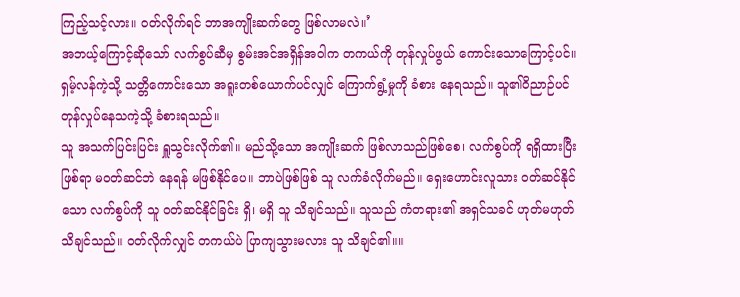ကြည့်သင့်လား။ ဝတ်လိုက်ရင် ဘာအကျိုးဆက်တွေ ဖြစ်လာမလဲ။’
အဘယ့်ကြောင့်ဆိုသော် လက်စွပ်ဆီမှ စွမ်းအင်အရှိန်အဝါက တကယ်ကို တုန်လှုပ်ဖွယ် ကောင်းသောကြောင့်ပင်။ ရှမ့်လန်ကဲ့သို့ သတ္တိကောင်းသော အရူးတစ်ယောက်ပင်လျှင် ကြောက်ရွံ့မှုကို ခံစား နေရသည်။ သူ၏ဝိညာဉ်ပင် တုန်လှုပ်နေသကဲ့သို့ ခံစားရသည်။
သူ အသက်ပြင်းပြင်း ရှူသွင်းလိုက်၏။ မည်သို့သော အကျိုးဆက် ဖြစ်လာသည်ဖြစ်စေ၊ လက်စွပ်ကို ရရှိထားပြီးဖြစ်ရာ မဝတ်ဆင်ဘဲ နေရန် မဖြစ်နိုင်ပေ။ ဘာပဲဖြစ်ဖြစ် သူ လက်ခံလိုက်မည်။ ရှေးဟောင်းလူသား ဝတ်ဆင်နိုင်သော လက်စွပ်ကို သူ ဝတ်ဆင်နိုင်ခြင်း ရှိ၊ မရှိ သူ သိချင်သည်။ သူသည် ကံတရား၏ အရှင်သခင် ဟုတ်မဟုတ် သိချင်သည်။ ဝတ်လိုက်လျှင် တကယ်ပဲ ပြာကျသွားမလား သူ သိချင်၏။။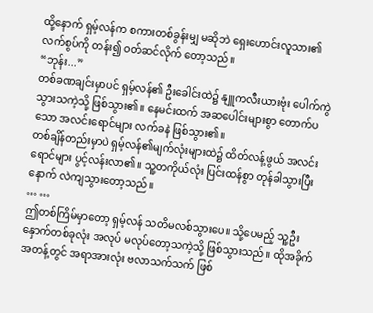ထို့နောက် ရှမ့်လန်က စကားတစ်ခွန်းမျှ မဆိုဘဲ ရှေးဟောင်းလူသား၏ လက်စွပ်ကို တန်း၍ ဝတ်ဆင်လိုက် တော့သည်။
“ဘုန်း...”
တစ်ခဏချင်းမှာပင် ရှမ့်လန်၏ ဦးခေါင်းထဲ၌ နျူကလီးယားဗုံး ပေါက်ကွဲသွားသကဲ့သို့ ဖြစ်သွား၏။ နေမင်းထက် အဆပေါင်းများစွာ တောက်ပသော အလင်းရောင်များ လက်ခနဲ ဖြစ်သွား၏။
တစ်ချိန်တည်းမှာပဲ ရှမ့်လန်၏မျက်လုံးများထဲ၌ ထိတ်လန့်ဖွယ် အလင်းရောင်များ ပွင့်လန်းလာ၏။ သူ့တကိုယ်လုံး ပြင်းထန်စွာ တုန်ခါသွားပြီးနောက် လဲကျသွားတော့သည်။
… …
ဤတစ်ကြိမ်မှာတော့ ရှမ့်လန် သတိမလစ်သွားပေ။ သို့ပေမည့် သူ့ဦးနှောက်တစ်ခုလုံး အလုပ် မလုပ်တော့သကဲ့သို့ ဖြစ်သွားသည်။ ထိုအခိုက်အတန့်တွင် အရာအားလုံး ဗလာသက်သက် ဖြစ်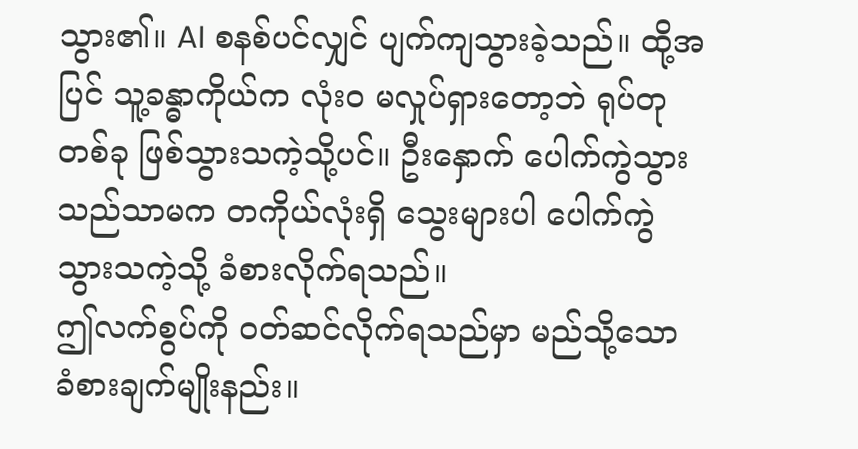သွား၏။ AI စနစ်ပင်လျှင် ပျက်ကျသွားခဲ့သည်။ ထို့အပြင် သူ့ခန္ဓာကိုယ်က လုံးဝ မလှုပ်ရှားတော့ဘဲ ရုပ်တုတစ်ခု ဖြစ်သွားသကဲ့သို့ပင်။ ဦးနှောက် ပေါက်ကွဲသွားသည်သာမက တကိုယ်လုံးရှိ သွေးများပါ ပေါက်ကွဲသွားသကဲ့သို့ ခံစားလိုက်ရသည်။
ဤလက်စွပ်ကို ဝတ်ဆင်လိုက်ရသည်မှာ မည်သို့သော ခံစားချက်မျိုးနည်း။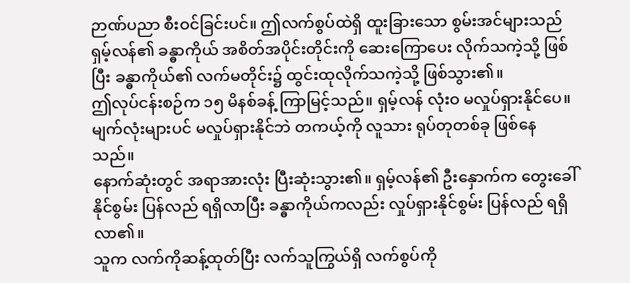ဉာဏ်ပညာ စီးဝင်ခြင်းပင်။ ဤလက်စွပ်ထဲရှိ ထူးခြားသော စွမ်းအင်များသည် ရှမ့်လန်၏ ခန္ဓာကိုယ် အစိတ်အပိုင်းတိုင်းကို ဆေးကြောပေး လိုက်သကဲ့သို့ ဖြစ်ပြီး ခန္ဓာကိုယ်၏ လက်မတိုင်း၌ ထွင်းထုလိုက်သကဲ့သို့ ဖြစ်သွား၏။
ဤလုပ်ငန်းစဉ်က ၁၅ မိနစ်ခန့် ကြာမြင့်သည်။ ရှမ့်လန် လုံးဝ မလှုပ်ရှားနိုင်ပေ။ မျက်လုံးများပင် မလှုပ်ရှားနိုင်ဘဲ တကယ့်ကို လူသား ရုပ်တုတစ်ခု ဖြစ်နေသည်။
နောက်ဆုံးတွင် အရာအားလုံး ပြီးဆုံးသွား၏။ ရှမ့်လန်၏ ဦးနှောက်က တွေးခေါ်နိုင်စွမ်း ပြန်လည် ရရှိလာပြီး ခန္ဓာကိုယ်ကလည်း လှုပ်ရှားနိုင်စွမ်း ပြန်လည် ရရှိလာ၏။
သူက လက်ကိုဆန့်ထုတ်ပြီး လက်သူကြွယ်ရှိ လက်စွပ်ကို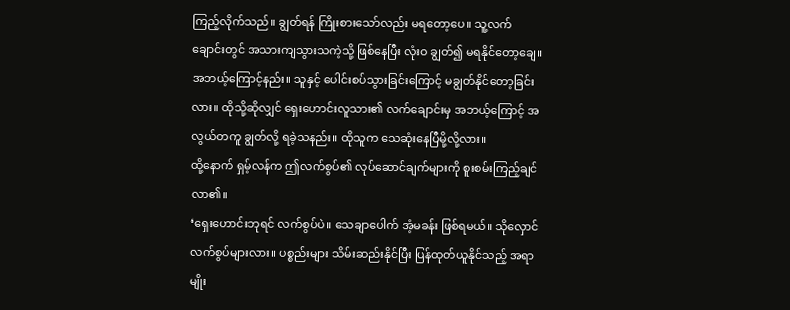ကြည့်လိုက်သည်။ ချွတ်ရန် ကြိုးစားသော်လည်း မရတော့ပေ။ သူ့လက်ချောင်းတွင် အသားကျသွားသကဲ့သို့ ဖြစ်နေပြီး လုံးဝ ချွတ်၍ မရနိုင်တော့ချေ။
အဘယ့်ကြောင့်နည်း။ သူနှင့် ပေါင်းစပ်သွားခြင်းကြောင့် မချွတ်နိုင်တော့ခြင်းလား။ ထိုသို့ဆိုလျှင် ရှေးဟောင်းလူသား၏ လက်ချောင်းမှ အဘယ့်ကြောင့် အလွယ်တကူ ချွတ်လို့ ရခဲ့သနည်း။ ထိုသူက သေဆုံးနေပြီမို့လို့လား။
ထို့နောက် ရှမ့်လန်က ဤလက်စွပ်၏ လုပ်ဆောင်ချက်များကို စူးစမ်းကြည့်ချင်လာ၏။
‘ရှေးဟောင်းဘုရင် လက်စွပ်ပဲ။ သေချာပေါက် အံ့မခန်း ဖြစ်ရမယ်။ သိုလှောင်လက်စွပ်များလား။ ပစ္စည်းများ သိမ်းဆည်းနိုင်ပြီး ပြန်ထုတ်ယူနိုင်သည့် အရာမျိုး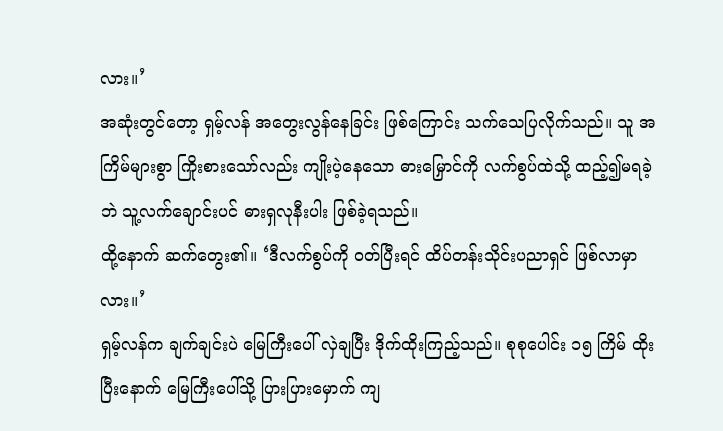လား။’
အဆုံးတွင်တော့ ရှမ့်လန် အတွေးလွန်နေခြင်း ဖြစ်ကြောင်း သက်သေပြလိုက်သည်။ သူ အကြိမ်များစွာ ကြိုးစားသော်လည်း ကျိုးပဲ့နေသော ဓားမြှောင်ကို လက်စွပ်ထဲသို့ ထည့်၍မရခဲ့ဘဲ သူ့လက်ချောင်းပင် ဓားရှလုနီးပါး ဖြစ်ခဲ့ရသည်။
ထို့နောက် ဆက်တွေး၏။ ‘ဒီလက်စွပ်ကို ဝတ်ပြီးရင် ထိပ်တန်းသိုင်းပညာရှင် ဖြစ်လာမှာလား။’
ရှမ့်လန်က ချက်ချင်းပဲ မြေကြီးပေါ် လှဲချပြီး ဒိုက်ထိုးကြည့်သည်။ စုစုပေါင်း ၁၅ ကြိမ် ထိုးပြီးနောက် မြေကြီးပေါ်သို့ ပြားပြားမှောက် ကျ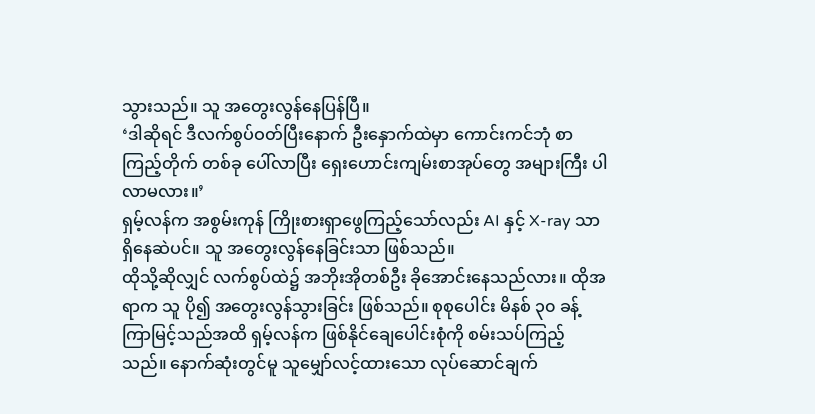သွားသည်။ သူ အတွေးလွန်နေပြန်ပြီ။
‘ဒါဆိုရင် ဒီလက်စွပ်ဝတ်ပြီးနောက် ဦးနှောက်ထဲမှာ ကောင်းကင်ဘုံ စာကြည့်တိုက် တစ်ခု ပေါ်လာပြီး ရှေးဟောင်းကျမ်းစာအုပ်တွေ အများကြီး ပါလာမလား။’
ရှမ့်လန်က အစွမ်းကုန် ကြိုးစားရှာဖွေကြည့်သော်လည်း AI နှင့် X-ray သာ ရှိနေဆဲပင်။ သူ အတွေးလွန်နေခြင်းသာ ဖြစ်သည်။
ထိုသို့ဆိုလျှင် လက်စွပ်ထဲ၌ အဘိုးအိုတစ်ဦး ခိုအောင်းနေသည်လား။ ထိုအရာက သူ ပို၍ အတွေးလွန်သွားခြင်း ဖြစ်သည်။ စုစုပေါင်း မိနစ် ၃၀ ခန့် ကြာမြင့်သည်အထိ ရှမ့်လန်က ဖြစ်နိုင်ချေပေါင်းစုံကို စမ်းသပ်ကြည့်သည်။ နောက်ဆုံးတွင်မူ သူမျှော်လင့်ထားသော လုပ်ဆောင်ချက်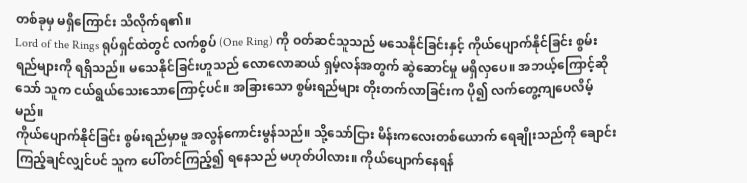တစ်ခုမှ မရှိကြောင်း သိလိုက်ရ၏။
Lord of the Rings ရုပ်ရှင်ထဲတွင် လက်စွပ် (One Ring) ကို ဝတ်ဆင်သူသည် မသေနိုင်ခြင်းနှင့် ကိုယ်ပျောက်နိုင်ခြင်း စွမ်းရည်များကို ရရှိသည်။ မသေနိုင်ခြင်းဟူသည် လောလောဆယ် ရှမ့်လန်အတွက် ဆွဲဆောင်မှု မရှိလှပေ။ အဘယ့်ကြောင့်ဆိုသော် သူက ငယ်ရွယ်သေးသောကြောင့်ပင်။ အခြားသော စွမ်းရည်များ တိုးတက်လာခြင်းက ပို၍ လက်တွေ့ကျပေလိမ့်မည်။
ကိုယ်ပျောက်နိုင်ခြင်း စွမ်းရည်မှာမူ အလွန်ကောင်းမွန်သည်။ သို့သော်ငြား မိန်းကလေးတစ်ယောက် ရေချိုးသည်ကို ချောင်းကြည့်ချင်လျှင်ပင် သူက ပေါ်တင်ကြည့်၍ ရနေသည် မဟုတ်ပါလား။ ကိုယ်ပျောက်နေရန်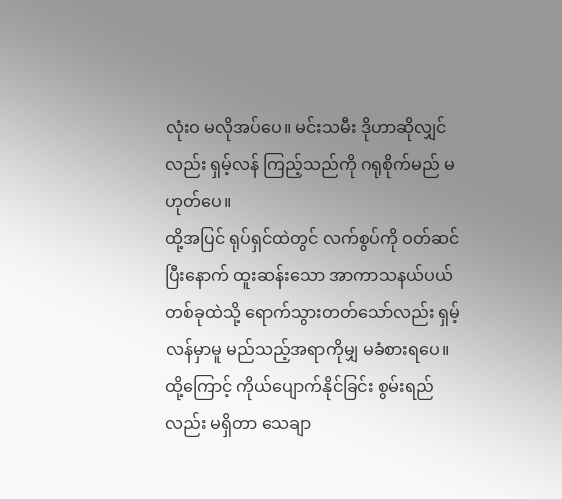လုံးဝ မလိုအပ်ပေ။ မင်းသမီး ဒိုဟာဆိုလျှင်လည်း ရှမ့်လန် ကြည့်သည်ကို ဂရုစိုက်မည် မဟုတ်ပေ။
ထို့အပြင် ရုပ်ရှင်ထဲတွင် လက်စွပ်ကို ဝတ်ဆင်ပြီးနောက် ထူးဆန်းသော အာကာသနယ်ပယ်တစ်ခုထဲသို့ ရောက်သွားတတ်သော်လည်း ရှမ့်လန်မှာမူ မည်သည့်အရာကိုမျှ မခံစားရပေ။ ထို့ကြောင့် ကိုယ်ပျောက်နိုင်ခြင်း စွမ်းရည်လည်း မရှိတာ သေချာ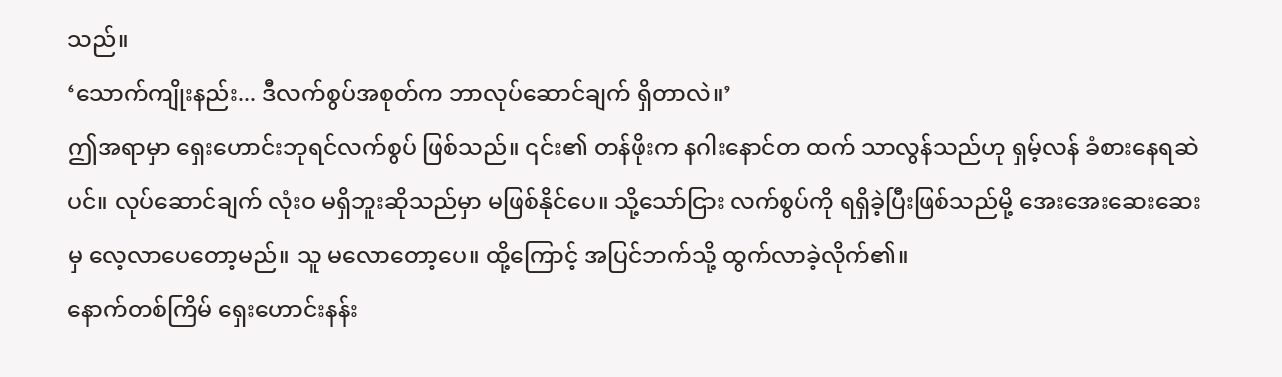သည်။
‘သောက်ကျိုးနည်း... ဒီလက်စွပ်အစုတ်က ဘာလုပ်ဆောင်ချက် ရှိတာလဲ။’
ဤအရာမှာ ရှေးဟောင်းဘုရင်လက်စွပ် ဖြစ်သည်။ ၎င်း၏ တန်ဖိုးက နဂါးနောင်တ ထက် သာလွန်သည်ဟု ရှမ့်လန် ခံစားနေရဆဲပင်။ လုပ်ဆောင်ချက် လုံးဝ မရှိဘူးဆိုသည်မှာ မဖြစ်နိုင်ပေ။ သို့သော်ငြား လက်စွပ်ကို ရရှိခဲ့ပြီးဖြစ်သည်မို့ အေးအေးဆေးဆေးမှ လေ့လာပေတော့မည်။ သူ မလောတော့ပေ။ ထို့ကြောင့် အပြင်ဘက်သို့ ထွက်လာခဲ့လိုက်၏။
နောက်တစ်ကြိမ် ရှေးဟောင်းနန်း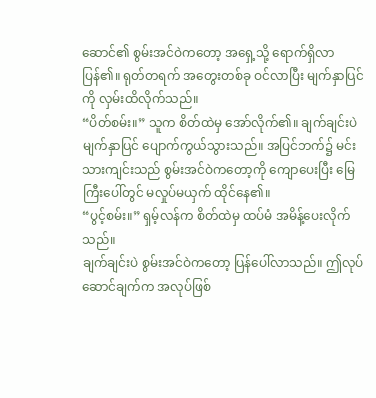ဆောင်၏ စွမ်းအင်ဝဲကတော့ အရှေ့သို့ ရောက်ရှိလာပြန်၏။ ရုတ်တရက် အတွေးတစ်ခု ဝင်လာပြီး မျက်နှာပြင်ကို လှမ်းထိလိုက်သည်။
“ပိတ်စမ်း။” သူက စိတ်ထဲမှ အော်လိုက်၏။ ချက်ချင်းပဲ မျက်နှာပြင် ပျောက်ကွယ်သွားသည်။ အပြင်ဘက်၌ မင်းသားကျင်းသည် စွမ်းအင်ဝဲကတော့ကို ကျောပေးပြီး မြေကြီးပေါ်တွင် မလှုပ်မယှက် ထိုင်နေ၏။
“ပွင့်စမ်း။” ရှမ့်လန်က စိတ်ထဲမှ ထပ်မံ အမိန့်ပေးလိုက်သည်။
ချက်ချင်းပဲ စွမ်းအင်ဝဲကတော့ ပြန်ပေါ်လာသည်။ ဤလုပ်ဆောင်ချက်က အလုပ်ဖြစ်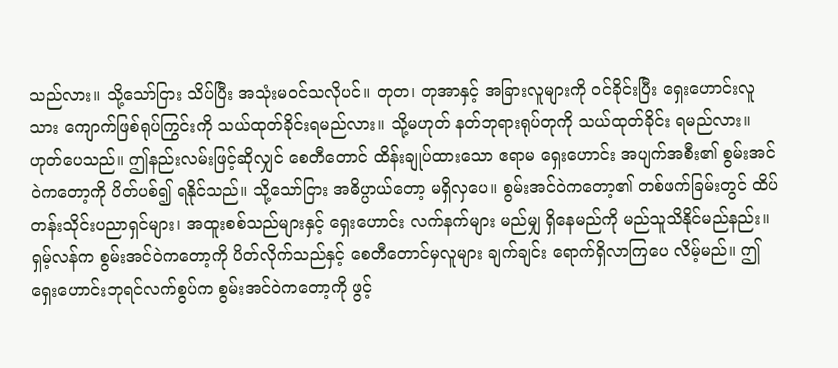သည်လား။ သို့သော်ငြား သိပ်ပြီး အသုံးမဝင်သလိုပင်။ တုတ၊ တုအာနှင့် အခြားလူများကို ဝင်ခိုင်းပြီး ရှေးဟောင်းလူသား ကျောက်ဖြစ်ရုပ်ကြွင်းကို သယ်ထုတ်ခိုင်းရမည်လား။ သို့မဟုတ် နတ်ဘုရားရုပ်တုကို သယ်ထုတ်ခိုင်း ရမည်လား။
ဟုတ်ပေသည်။ ဤနည်းလမ်းဖြင့်ဆိုလျှင် စေတီတောင် ထိန်းချုပ်ထားသော ဧရာမ ရှေးဟောင်း အပျက်အစီး၏ စွမ်းအင်ဝဲကတော့ကို ပိတ်ပစ်၍ ရနိုင်သည်။ သို့သော်ငြား အဓိပ္ပာယ်တော့ မရှိလှပေ။ စွမ်းအင်ဝဲကတော့၏ တစ်ဖက်ခြမ်းတွင် ထိပ်တန်းသိုင်းပညာရှင်များ၊ အထူးစစ်သည်များနှင့် ရှေးဟောင်း လက်နက်များ မည်မျှ ရှိနေမည်ကို မည်သူသိနိုင်မည်နည်း။
ရှမ့်လန်က စွမ်းအင်ဝဲကတော့ကို ပိတ်လိုက်သည်နှင့် စေတီတောင်မှလူများ ချက်ချင်း ရောက်ရှိလာကြပေ လိမ့်မည်။ ဤရှေးဟောင်းဘုရင်လက်စွပ်က စွမ်းအင်ဝဲကတော့ကို ဖွင့်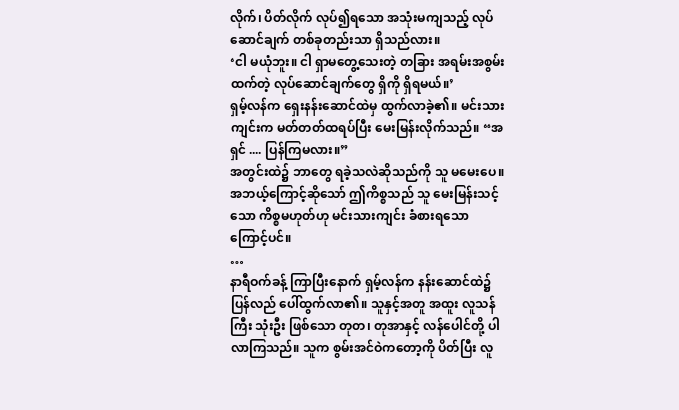လိုက်၊ ပိတ်လိုက် လုပ်၍ရသော အသုံးမကျသည့် လုပ်ဆောင်ချက် တစ်ခုတည်းသာ ရှိသည်လား။
‘ငါ မယုံဘူး။ ငါ ရှာမတွေ့သေးတဲ့ တခြား အရမ်းအစွမ်းထက်တဲ့ လုပ်ဆောင်ချက်တွေ ရှိကို ရှိရမယ်။’
ရှမ့်လန်က ရှေးနန်းဆောင်ထဲမှ ထွက်လာခဲ့၏။ မင်းသားကျင်းက မတ်တတ်ထရပ်ပြီး မေးမြန်းလိုက်သည်။ “အရှင် .... ပြန်ကြမလား။”
အတွင်းထဲ၌ ဘာတွေ ရခဲ့သလဲဆိုသည်ကို သူ မမေးပေ။ အဘယ့်ကြောင့်ဆိုသော် ဤကိစ္စသည် သူ မေးမြန်းသင့်သော ကိစ္စမဟုတ်ဟု မင်းသားကျင်း ခံစားရသောကြောင့်ပင်။
…
နာရီဝက်ခန့် ကြာပြီးနောက် ရှမ့်လန်က နန်းဆောင်ထဲ၌ ပြန်လည် ပေါ်ထွက်လာ၏။ သူနှင့်အတူ အထူး လူသန်ကြီး သုံးဦး ဖြစ်သော တုတ၊ တုအာနှင့် လန်ပေါင်တို့ ပါလာကြသည်။ သူက စွမ်းအင်ဝဲကတော့ကို ပိတ်ပြီး လူ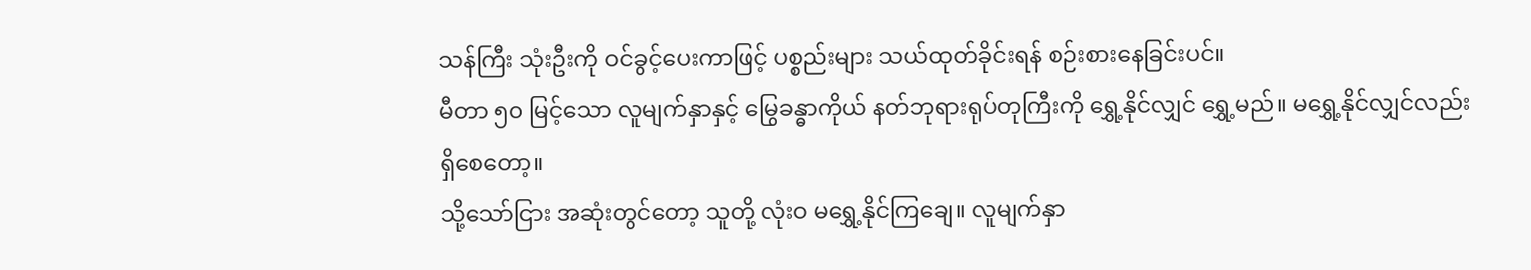သန်ကြီး သုံးဦးကို ဝင်ခွင့်ပေးကာဖြင့် ပစ္စည်းများ သယ်ထုတ်ခိုင်းရန် စဉ်းစားနေခြင်းပင်။
မီတာ ၅၀ မြင့်သော လူမျက်နှာနှင့် မြွေခန္ဓာကိုယ် နတ်ဘုရားရုပ်တုကြီးကို ရွှေ့နိုင်လျှင် ရွှေ့မည်။ မရွှေ့နိုင်လျှင်လည်း ရှိစေတော့။
သို့သော်ငြား အဆုံးတွင်တော့ သူတို့ လုံးဝ မရွှေ့နိုင်ကြချေ။ လူမျက်နှာ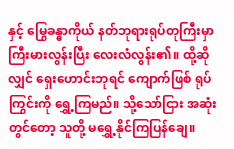နှင့် မြွေခန္ဓာကိုယ် နတ်ဘုရားရုပ်တုကြီးမှာ ကြီးမားလွန်းပြီး လေးလံလွန်း၏။ ထို့ဆိုလျှင် ရှေးဟောင်းဘုရင် ကျောက်ဖြစ် ရုပ်ကြွင်းကို ရွှေ့ကြမည်။ သို့သော်ငြား အဆုံးတွင်တော့ သူတို့ မရွှေ့နိုင်ကြပြန်ချေ။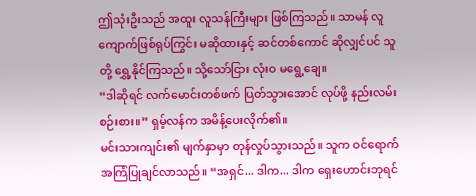ဤသုံးဦးသည် အထူး လူသန်ကြီးများ ဖြစ်ကြသည်။ သာမန် လူကျောက်ဖြစ်ရုပ်ကြွင်း မဆိုထားနှင့် ဆင်တစ်ကောင် ဆိုလျှင်ပင် သူတို့ ရွှေ့နိုင်ကြသည်။ သို့သော်ငြား လုံးဝ မရွေ့ချေ။
“ဒါဆိုရင် လက်မောင်းတစ်ဖက် ပြတ်သွားအောင် လုပ်ဖို့ နည်းလမ်းစဉ်းစား။” ရှမ့်လန်က အမိန့်ပေးလိုက်၏။
မင်းသားကျင်း၏ မျက်နှာမှာ တုန်လှုပ်သွားသည်။ သူက ဝင်ရောက် အကြံပြုချင်လာသည်။ “အရှင်... ဒါက... ဒါက ရှေးဟောင်းဘုရင်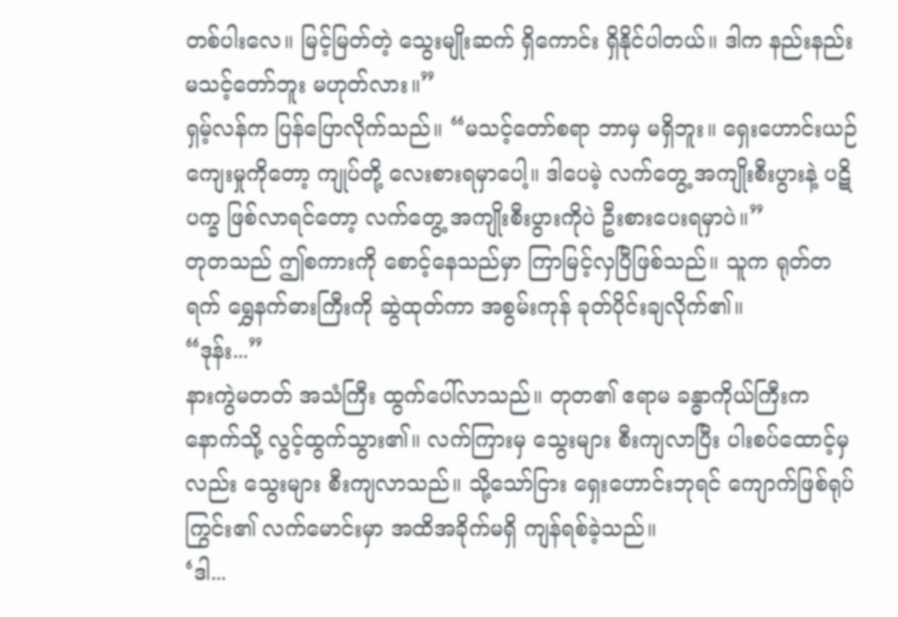တစ်ပါးလေ။ မြင့်မြတ်တဲ့ သွေးမျိုးဆက် ရှိကောင်း ရှိနိုင်ပါတယ်။ ဒါက နည်းနည်း မသင့်တော်ဘူး မဟုတ်လား။”
ရှမ့်လန်က ပြန်ပြောလိုက်သည်။ “မသင့်တော်စရာ ဘာမှ မရှိဘူး။ ရှေးဟောင်းယဉ်ကျေးမှုကိုတော့ ကျုပ်တို့ လေးစားရမှာပေါ့။ ဒါပေမဲ့ လက်တွေ့ အကျိုးစီးပွားနဲ့ ပဋိပက္ခ ဖြစ်လာရင်တော့ လက်တွေ့ အကျိုးစီးပွားကိုပဲ ဦးစားပေးရမှာပဲ။”
တုတသည် ဤစကားကို စောင့်နေသည်မှာ ကြာမြင့်လှပြီဖြစ်သည်။ သူက ရုတ်တရက် ရွှေနက်ဓားကြီးကို ဆွဲထုတ်ကာ အစွမ်းကုန် ခုတ်ပိုင်းချလိုက်၏။
“ဒုန်း...”
နားကွဲမတတ် အသံကြီး ထွက်ပေါ်လာသည်။ တုတ၏ ဧရာမ ခန္ဓာကိုယ်ကြီးက နောက်သို့ လွင့်ထွက်သွား၏။ လက်ကြားမှ သွေးများ စီးကျလာပြီး ပါးစပ်ထောင့်မှလည်း သွေးများ စီးကျလာသည်။ သို့သော်ငြား ရှေးဟောင်းဘုရင် ကျောက်ဖြစ်ရုပ်ကြွင်း၏ လက်မောင်းမှာ အထိအခိုက်မရှိ ကျန်ရစ်ခဲ့သည်။
‘ဒါ...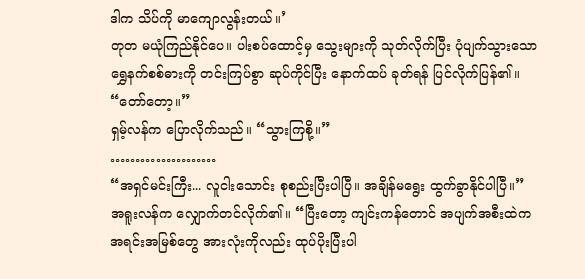ဒါက သိပ်ကို မာကျောလွန်းတယ်။’
တုတ မယုံကြည်နိုင်ပေ။ ပါးစပ်ထောင့်မှ သွေးများကို သုတ်လိုက်ပြီး ပုံပျက်သွားသော ရွှေနက်စစ်ဓားကို တင်းကြပ်စွာ ဆုပ်ကိုင်ပြီး နောက်ထပ် ခုတ်ရန် ပြင်လိုက်ပြန်၏။
“တော်တော့။”
ရှမ့်လန်က ပြောလိုက်သည်။ “သွားကြစို့။”
…………………
“အရှင်မင်းကြီး... လူငါးသောင်း စုစည်းပြီးပါပြီ။ အချိန်မရွေး ထွက်ခွာနိုင်ပါပြီ။”
အရူးလန်က လျှောက်တင်လိုက်၏။ “ပြီးတော့ ကျင်းကန်တောင် အပျက်အစီးထဲက အရင်းအမြစ်တွေ အားလုံးကိုလည်း ထုပ်ပိုးပြီးပါ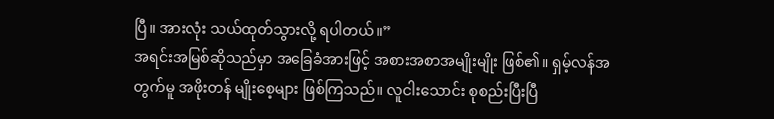ပြီ။ အားလုံး သယ်ထုတ်သွားလို့ ရပါတယ်။”
အရင်းအမြစ်ဆိုသည်မှာ အခြေခံအားဖြင့် အစားအစာအမျိုးမျိုး ဖြစ်၏။ ရှမ့်လန်အတွက်မူ အဖိုးတန် မျိုးစေ့များ ဖြစ်ကြသည်။ လူငါးသောင်း စုစည်းပြီးပြီ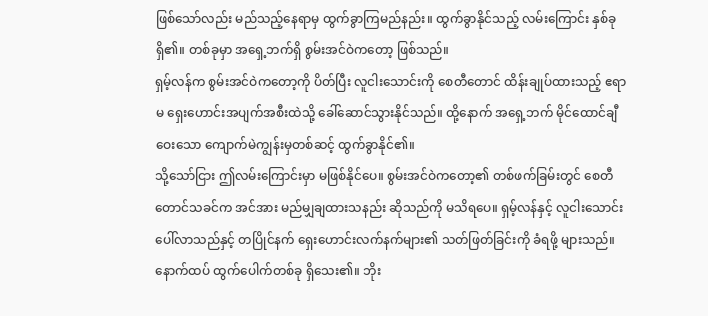ဖြစ်သော်လည်း မည်သည့်နေရာမှ ထွက်ခွာကြမည်နည်း။ ထွက်ခွာနိုင်သည့် လမ်းကြောင်း နှစ်ခုရှိ၏။ တစ်ခုမှာ အရှေ့ဘက်ရှိ စွမ်းအင်ဝဲကတော့ ဖြစ်သည်။
ရှမ့်လန်က စွမ်းအင်ဝဲကတော့ကို ပိတ်ပြီး လူငါးသောင်းကို စေတီတောင် ထိန်းချုပ်ထားသည့် ဧရာမ ရှေးဟောင်းအပျက်အစီးထဲသို့ ခေါ်ဆောင်သွားနိုင်သည်။ ထို့နောက် အရှေ့ဘက် မိုင်ထောင်ချီဝေးသော ကျောက်မဲကျွန်းမှတစ်ဆင့် ထွက်ခွာနိုင်၏။
သို့သော်ငြား ဤလမ်းကြောင်းမှာ မဖြစ်နိုင်ပေ။ စွမ်းအင်ဝဲကတော့၏ တစ်ဖက်ခြမ်းတွင် စေတီတောင်သခင်က အင်အား မည်မျှချထားသနည်း ဆိုသည်ကို မသိရပေ။ ရှမ့်လန်နှင့် လူငါးသောင်း ပေါ်လာသည်နှင့် တပြိုင်နက် ရှေးဟောင်းလက်နက်များ၏ သတ်ဖြတ်ခြင်းကို ခံရဖို့ များသည်။
နောက်ထပ် ထွက်ပေါက်တစ်ခု ရှိသေး၏။ ဘိုး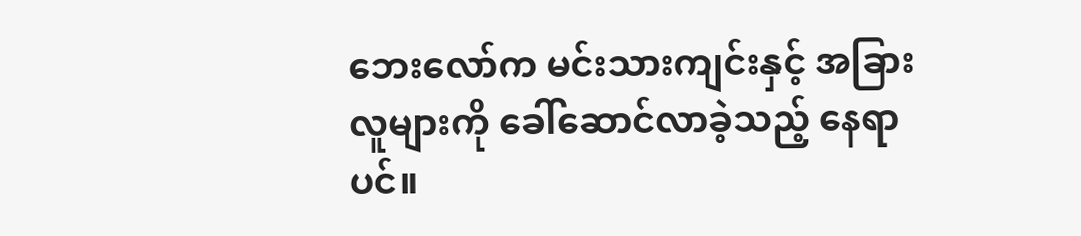ဘေးလော်က မင်းသားကျင်းနှင့် အခြားလူများကို ခေါ်ဆောင်လာခဲ့သည့် နေရာပင်။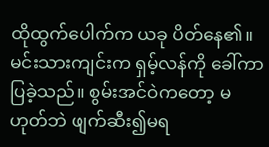ထိုထွက်ပေါက်က ယခု ပိတ်နေ၏။ မင်းသားကျင်းက ရှမ့်လန်ကို ခေါ်ကာ ပြခဲ့သည်။ စွမ်းအင်ဝဲကတော့ မဟုတ်ဘဲ ဖျက်ဆီး၍မရ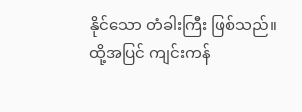နိုင်သော တံခါးကြီး ဖြစ်သည်။ ထို့အပြင် ကျင်းကန်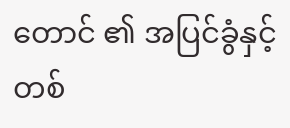တောင် ၏ အပြင်ခွံနှင့် တစ်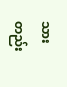သားတည်း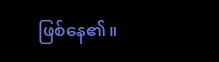ဖြစ်နေ၏။